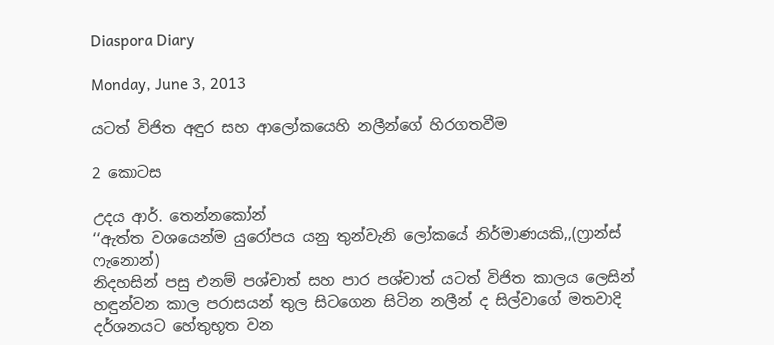Diaspora Diary

Monday, June 3, 2013

යටත් විජිත අඳුර සහ ආලෝකයෙහි නලීන්ගේ හිරගතවීම

2 කොටස

උදය ආර්. තෙන්නකෝන්
‘‘ඇත්ත වශයෙන්ම යුරෝපය යනු තුන්වැනි ලෝකයේ නිර්මාණයකි,,(ෆ්‍රාන්ස් ෆැනොන්)
නිදහසින් පසු එනම් පශ්චාත් සහ පාර පශ්චාත් යටත් විජිත කාලය ලෙසින් හඳුන්වන කාල පරාසයන් තුල සිටගෙන සිටින නලීන් ද සිල්වාගේ මතවාදි දර්ශනයට හේතුභූත වන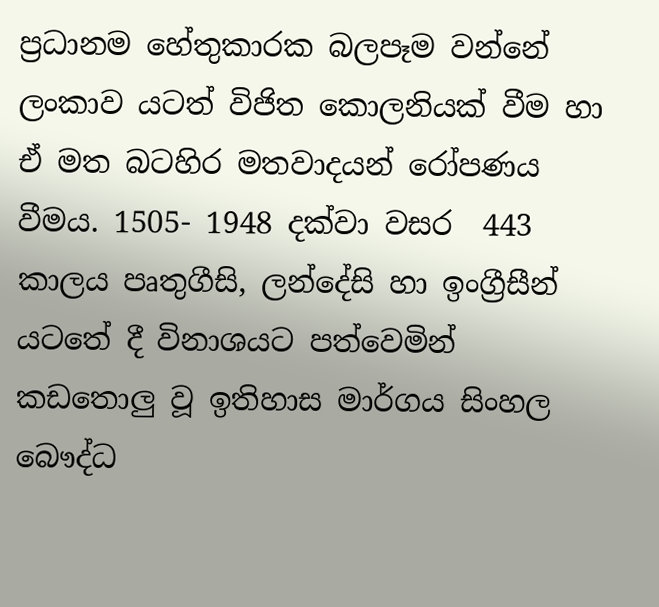ප්‍රධානම හේතුකාරක බලපෑම වන්නේ ලංකාව යටත් විජිත කොලනියක් වීම හා ඒ මත බටහිර මතවාදයන් රෝපණය වීමය. 1505- 1948 දක්වා වසර  443 කාලය පෘතුගීසි, ලන්දේසි හා ඉංග්‍රීසීන් යටතේ දී විනාශයට පත්වෙමින් කඩතොලු වූ ඉතිහාස මාර්ගය සිංහල බෞද්ධ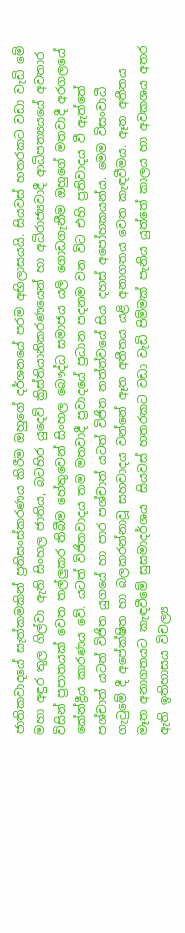ජාතිකවාදයේ සැත්කමකින් ප්‍රතිසංස්කරණය කිරීම ඔහුගේ දර්ශනයේ පරම අභිලාසයයි. සියවස් හතරකට වඩා වැඩි මේ මහා අඳුර තුල ගිල්වා ඇති සිංහල ජාතිය, බටහිර යුදෙව් ක්‍රිස්තියානිකරණයෙන් හා අධිරාජ්‍යවාදී ආධිපත්‍යයයේ අවතාර විසින් ප්‍රපාතයක් වෙත තල්ලුකර තිබීම හේතුවෙන් සිංහල බෞද්ධ සමාජය යලි ගොඩගැනීම ඔහුගේ මතවාදී අරගලයේ කේන්ද්‍රීය කාරණය වේ. යටත් විජිතවාදය තම මතවාදී ප්‍රවාදයේ ප්‍රධාන පදනම වන විට එහි ප්‍රතිවාදය වී ඇත්තේ පශ්චාත් යටත් විජිත යුගයේ හා පාර පශ්චාත් යටත් විජිත තත්ත්වයේ සිය දහස් අපෝහකයන්ය. මෙම විසංවාධී  ගැටුමේ දී අපේක්ෂිත හා බලකරන්නාවූ සහවාදය වන්නේ ඈත අතීතය යළි අනාගතය වෙත කැඳවීමය. ඈත අතීතය මෑත අනාගතයට කැඳවීමේ සුසමාදර්ශය  සියවස් හතරකට වඩා වැඩි පිම්මක් පැනිය යුත්තේ කාලය හා අවකශය අතර ඇති ඉතිහාසය විචල්‍ය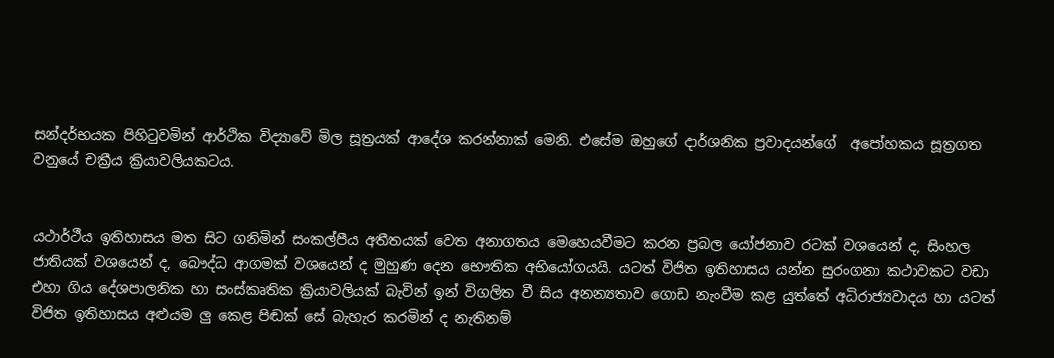සන්දර්භයක පිහිටුවමින් ආර්ථික විද්‍යාවේ මිල සූත්‍රයක් ආදේශ කරන්නාක් මෙනි. එසේම ඔහුගේ දාර්ශනික ප්‍රවාදයන්ගේ  අපෝහකය සූත්‍රගත වනුයේ චක්‍රීය ක්‍රියාවලියකටය.


යථාර්ථීය ඉතිහාසය මත සිට ගනිමින් සංකල්පීය අතීතයක් වෙත අනාගතය මෙහෙයවීමට කරන ප්‍රබල යෝජනාව රටක් වශයෙන් ද, සිංහල ජාතියක් වශයෙන් ද, බෞද්ධ ආගමක් වශයෙන් ද මුහුණ දෙන භෞතික අභියෝගයයි. යටත් විජිත ඉතිහාසය යන්න සුරංගනා කථාවකට වඩා එහා ගිය දේශපාලනික හා සංස්කෘතික ක්‍රියාවලියක් බැවින් ඉන් විගලිත වී සිය අනන්‍යතාව ගොඩ නැංවීම කළ යුත්තේ අධිරාජ්‍යවාදය හා යටත් විජිත ඉතිහාසය අළුයම ලු කෙළ පිඬක් සේ බැහැර කරමින් ද නැතිනම්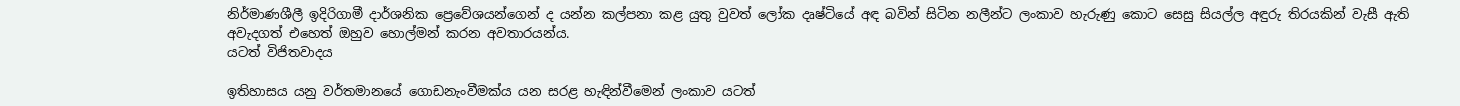නිර්මාණශීලී ඉදිරිගාමී දාර්ශනික ප්‍රෙවේශයන්ගෙන් ද යන්න කල්පනා කළ යුතු වුවත් ලෝක දෘෂ්ටියේ අඳ බවින් සිටින නලීන්ට ලංකාව හැරුණු කොට සෙසු සියල්ල අඳුරු තිරයකින් වැසී ඇති අවැදගත් එහෙත් ඔහුව හොල්මන් කරන අවතාරයන්ය.
යටත් විජිතවාදය

ඉතිහාසය යනු වර්තමානයේ ගොඩනැංවීමක්ය යන සරළ හැඳින්වීමෙන් ලංකාව යටත්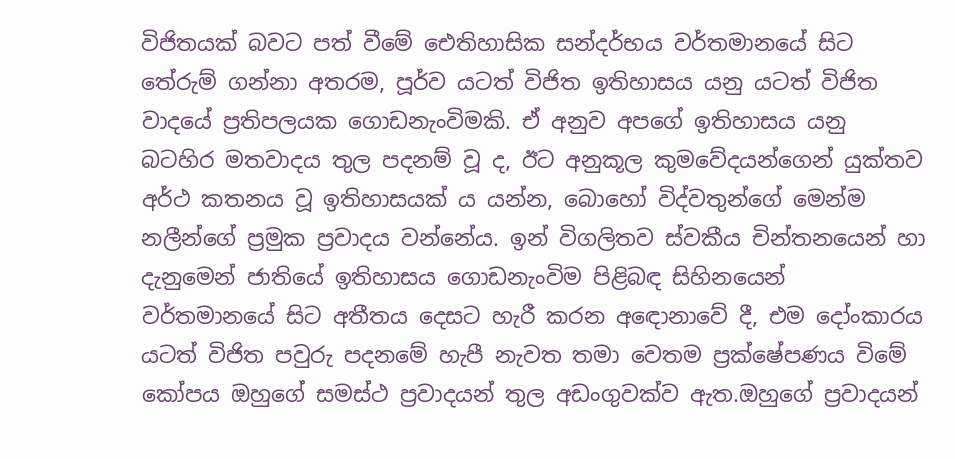විජිතයක් බවට පත් වීමේ ඓතිහාසික සන්දර්භය වර්තමානයේ සිට තේරුම් ගන්නා අතරම, පූර්ව යටත් විජිත ඉතිහාසය යනු යටත් විජිත වාදයේ ප්‍රතිපලයක ගොඩනැංවිමකි. ඒ අනුව අපගේ ඉතිහාසය යනු බටහිර මතවාදය තුල පදනම් වූ ද, ඊට අනුකූල කුමවේදයන්ගෙන් යුක්තව අර්ථ කතනය වූ ඉතිහාසයක් ය යන්න, බොහෝ විද්වතුන්ගේ මෙන්ම නලීන්ගේ ප්‍රමුක ප්‍රවාදය වන්නේය. ඉන් විගලිතව ස්වකීය චින්තනයෙන් හා දැනුමෙන් ජාතියේ ඉතිහාසය ගොඩනැංවිම පිළිබඳ සිහිනයෙන් වර්තමානයේ සිට අතීතය දෙසට හැරී කරන අඳොනාවේ දී, එම දෝංකාරය යටත් විජිත පවුරු පදනමේ හැපී නැවත තමා වෙතම ප්‍රක්ෂේපණය විමේ කෝපය ඔහුගේ සමස්ථ ප්‍රවාදයන් තුල අඩංගුවක්ව ඇත.ඔහුගේ ප්‍රවාදයන්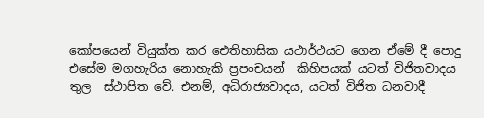කෝපයෙන් වියුක්ත කර ඓතිහාසික යථාර්ථයට ගෙන ඒමේ දී පොදු එසේම මගහැරිය නොහැකි ප්‍රපංචයන්  කිහිපයක් යටත් විජිතවාදය තුල  ස්ථාපිත වේ. එනම්, අධිරාජ්‍යවාදය, යටත් විජිත ධනවාදී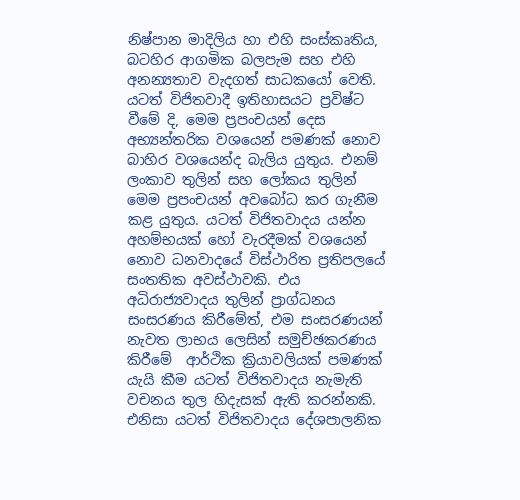නිෂ්පාන මාදිලිය හා එහි සංස්කෘතිය, බටහිර ආගමික බලපැම සහ එහි අනන්‍යතාව වැදගත් සාධකයෝ වෙති. යටත් විජිතවාදී ඉතිහාසයට ප්‍රවිෂ්ට වීමේ දි, මෙම ප්‍රපංචයන් දෙස අභ්‍යන්තරික වශයෙන් පමණක් නොව බාහිර වශයෙන්ද බැලිය යුතුය. එනම් ලංකාව තුලින් සහ ලෝකය තුලින් මෙම ප්‍රපංචයන් අවබෝධ කර ගැනීම කළ යුතුය. යටත් විජිතවාදය යන්න අහම්භයක් හෝ වැරදීමක් වශයෙන් නොව ධනවාදයේ විස්ථාරිත ප්‍රතිපලයේ සංතතික අවස්ථාවකි. එය අධිරාජ්‍යවාදය තුලින් ප්‍රාග්ධනය සංසරණය කිරීමේත්, එම සංසරණයන් නැවත ලාභය ලෙසින් සමුච්ඡකරණය කිරීමේ  ආර්ථික ක්‍රියාවලියක් පමණක් යැයි කීම යටත් විජිතවාදය නැමැති වචනය තුල හිදැසක් ඇති කරන්නකි. එනිසා යටත් විජිතවාදය දේශපාලනික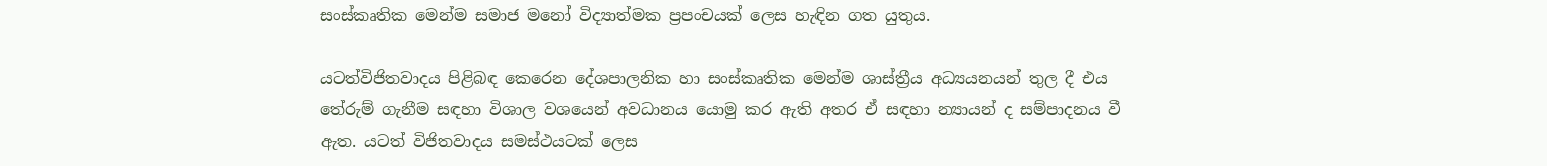සංස්කෘතික මෙන්ම සමාජ මනෝ විද්‍යාත්මක ප්‍රපංචයක් ලෙස හැඳින ගත යුතුය.

යටත්විජිතවාදය පිළිබඳ කෙරෙන දේශපාලනික හා සංස්කෘතික මෙන්ම ශාස්ත්‍රීය අධ්‍යයනයන් තුල දී එය තේරුම් ගැනීම සඳහා විශාල වශයෙන් අවධානය යොමු කර ඇති අතර ඒ සඳහා න්‍යායන් ද සම්පාදනය වී ඇත. යටත් විජිතවාදය සමස්ථයටක් ලෙස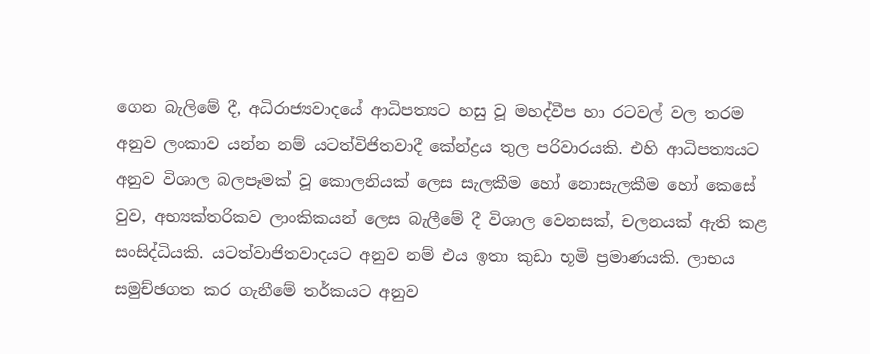ගෙන බැලිමේ දී, අධිරාජ්‍යවාදයේ ආධිපත්‍යට හසු වූ මහද්වීප හා රටවල් වල තරම අනුව ලංකාව යන්න නම් යටත්විජිතවාදී කේන්ද්‍රය තුල පරිවාරයකි. එහි ආධිපත්‍යයට අනුව විශාල බලපෑමක් වූ කොලනියක් ලෙස සැලකීම හෝ නොසැලකීම හෝ කෙසේ වුව, අභ්‍යක්තරිකව ලාංකිකයන් ලෙස බැලීමේ දී විශාල වෙනසක්, චලනයක් ඇති කළ  සංසිද්ධියකි. යටත්වාජිතවාදයට අනුව නම් එය ඉතා කුඩා භූමි ප්‍රමාණයකි. ලාභය සමුච්ඡගත කර ගැනීමේ තර්කයට අනුව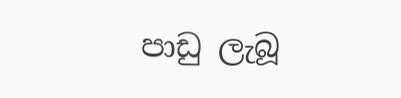පාඩු ලැබූ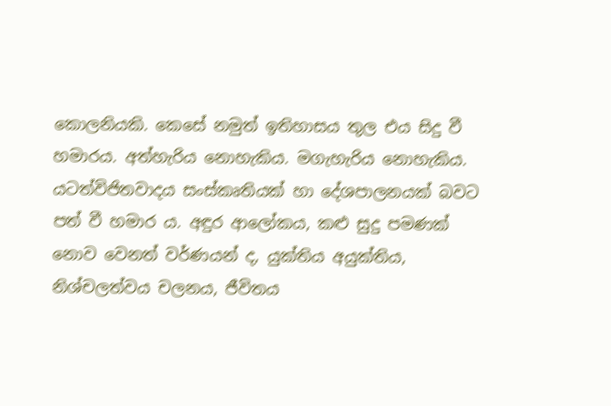කොලනියකි. කෙසේ නමුත් ඉතිහාසය තුල එය සිදු වී හමාරය. අත්හැරිය නොහැකිය. මගැහැරිය නොහැකිය. යටත්විජිතවාදය සංස්කෘතියක් හා දේශපාලනයක් බවට පත් වී හමාර ය. අඳුර ආලෝකය, කළු සුදු පමණක් නොව වෙනත් වර්ණයන් ද, යුක්තිය අයුක්තිය, නිශ්චලත්වය චලනය, ජීවිතය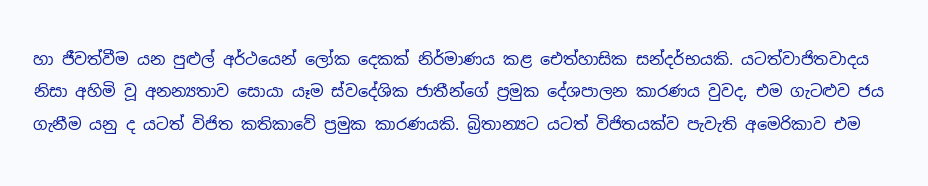හා ජීවත්වීම යන පුළුල් අර්ථයෙන් ලෝක දෙකක් නිර්මාණය කළ ඓත්හාසික සන්දර්භයකි. යටත්වාජිතවාදය නිසා අහිමි වූ අනන්‍යතාව සොයා යෑම ස්වදේශික ජාතීන්ගේ ප්‍රමුක දේශපාලන කාරණය වුවද, එම ගැටළුව ජය ගැනීම යනු ද යටත් විජිත කතිකාවේ ප්‍රමුක කාරණයකි. බ්‍රිතාන්‍යට යටත් විජිතයක්ව පැවැති අමෙරිකාව එම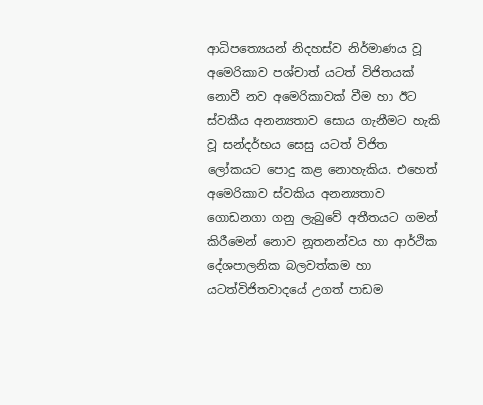ආධිපත්‍යෙයන් නිදහස්ව නිර්මාණය වූ අමෙරිකාව පශ්චාත් යටත් විජිතයක් නොවී නව අමෙරිකාවක් වීම හා ඊට ස්වකීය අනන්‍යතාව සොය ගැනීමට හැකි වූ සන්දර්භය සෙසු යටත් විජිත ලෝකයට පොදු කළ නොහැකිය. එහෙත් අමෙරිකාව ස්වකිය අනන්‍යතාව ගොඩනගා ගනු ලැබුවේ අතීතයට ගමන් කිරීමෙන් නොව නූතනන්වය හා ආර්ථික දේශපාලනික බලවත්කම හා යටත්විජිතවාදයේ උගත් පාඩම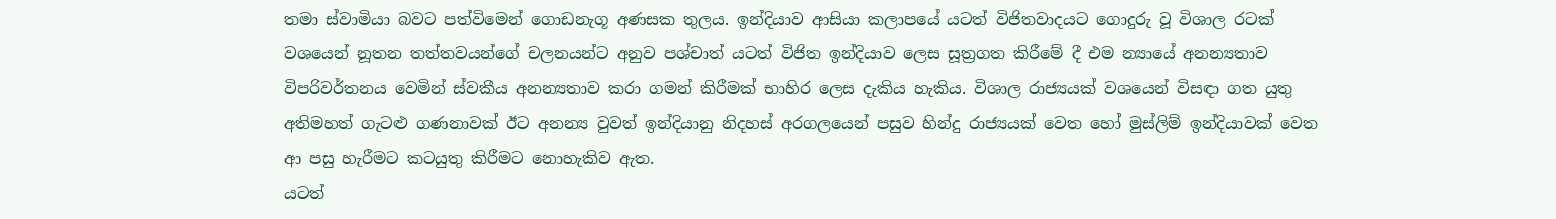තමා ස්වාමියා බවට පත්විමෙන් ගොඩනැගූ අණසක තුලය. ඉන්දියාව ආසියා කලාපයේ යටත් විජිතවාදයට ගොදුරු වූ විශාල රටක් වශයෙන් නූතන තත්තවයන්ගේ චලනයන්ට අනුව පශ්චාත් යටත් විජිත ඉන්දියාව ලෙස සූත්‍රගත කිරීමේ දී එම න්‍යායේ අනන්‍යතාව විපරිවර්තනය වෙමින් ස්වකීය අනන්‍යතාව කරා ගමන් කිරීමක් භාහිර ලෙස දැකිය හැකිය. විශාල රාජ්‍යයක් වශයෙන් විසඳා ගත යුතු අතිමහත් ගැටළු ගණනාවක් ඊට අනන්‍ය වුවත් ඉන්දියානු නිදහස් අරගලයෙන් පසුව හින්දු රාජ්‍යයක් වෙත හෝ මුස්ලිම් ඉන්දියාවක් වෙත ආ පසු හැරීමට කටයුතු කිරීමට නොහැකිව ඇත.
යටත්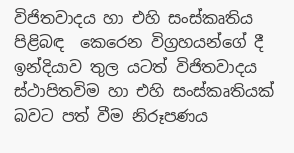විජිතවාදය හා එහි සංස්කෘතිය පිළිබඳ  කෙරෙන විග්‍රහයන්ගේ දී ඉන්දියාව තුල යටත් විජිතවාදය ස්ථාපිතවිම හා එහි සංස්කෘතියක් බවට පත් වීම නිරූපණය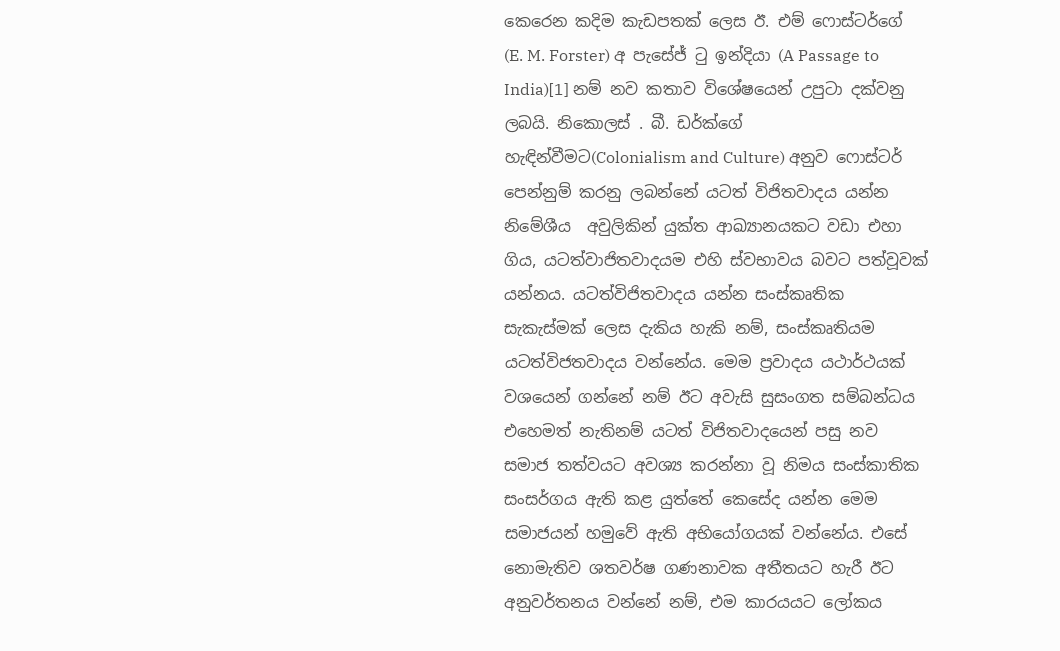කෙරෙන කදිම කැඩපතක් ලෙස ඊ. එම් ෆොස්ටර්ගේ (E. M. Forster) අ පැසේජ් ටු ඉන්දියා (A Passage to India)[1] නම් නව කතාව විශේෂයෙන් උපුටා දක්වනු ලබයි. නිකොලස් . බී. ඩර්ක්ගේ හැඳින්වීමට(Colonialism and Culture) අනුව ෆොස්ටර් පෙන්නුම් කරනු ලබන්නේ යටත් විජිතවාදය යන්න නිමේශීය  අවුලිකින් යුක්ත ආඛ්‍යානයකට වඩා එහා ගිය, යටත්වාජිතවාදයම එහි ස්වභාවය බවට පත්වූවක් යන්නය. යටත්විජිතවාදය යන්න සංස්කෘතික සැකැස්මක් ලෙස දැකිය හැකි නම්, සංස්කෘතියම යටත්විජතවාදය වන්නේය. මෙම ප්‍රවාදය යථාර්ථයක් වශයෙන් ගන්නේ නම් ඊට අවැසි සුසංගත සම්බන්ධය එහෙමත් නැතිනම් යටත් විජිතවාදයෙන් පසු නව සමාජ තත්වයට අවශ්‍ය කරන්නා වූ නිමය සංස්කාතික සංසර්ගය ඇති කළ යුත්තේ කෙසේද යන්න මෙම සමාජයන් හමුවේ ඇති අභියෝගයක් වන්නේය. එසේ නොමැතිව ශතවර්ෂ ගණනාවක අතීතයට හැරී ඊට අනුවර්තනය වන්නේ නම්, එම කාරයයට ලෝකය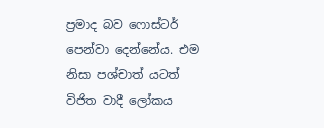ප්‍රමාද බව ෆොස්ටර් පෙන්වා දෙන්නේය. එම නිසා පශ්චාත් යටත් විජිත වාදී ලෝකය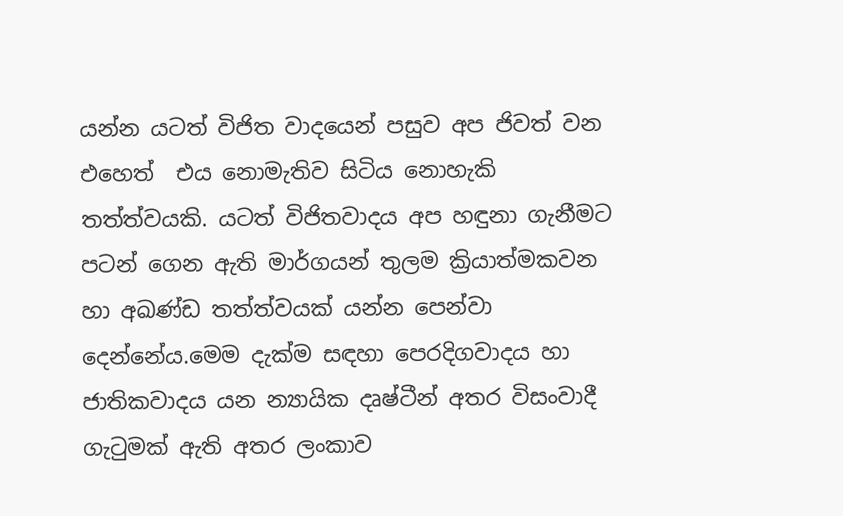යන්න යටත් විජිත වාදයෙන් පසුව අප ජිවත් වන එහෙත්  එය නොමැතිව සිටිය නොහැකි තත්ත්වයකි. යටත් විජිතවාදය අප හඳුනා ගැනීමට පටන් ගෙන ඇති මාර්ගයන් තුලම ක්‍රියාත්මකවන හා අඛණ්ඩ තත්ත්වයක් යන්න පෙන්වා දෙන්නේය.මෙම දැක්ම සඳහා පෙරදිගවාදය හා ජාතිකවාදය යන න්‍යායික දෘෂ්ටීන් අතර විසංවාදී ගැටුමක් ඇති අතර ලංකාව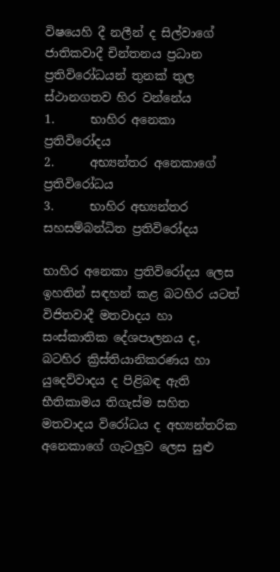විෂයෙහි දී නලීන් ද සිල්වාගේ ජාතිකවාදී චින්තනය ප්‍රධාන ප්‍රතිවිරෝධයන් තුනක් තුල ස්ථානගතව හිර වන්නේය
1.      භාහිර අනෙකා ප්‍රතිවිරෝදය
2.      අභ්‍යන්තර අනෙකාගේ ප්‍රතිවිරෝධය
3.      භාහිර අභ්‍යන්තර සහසම්බන්ධිත ප්‍රතිවිරෝදය

භාහිර අනෙකා ප්‍රතිවිරෝදය ලෙස ඉහතින් සඳහන් කළ බටහිර යටත් විජිතවාදී මතවාදය හා සංස්කාතික දේශපාලනය ද, බටහිර ක්‍රිස්තියානිකරණය හා යුදෙව්වාදය ද පිළිබඳ ඇති භීතිකාමය තිගැස්ම සහිත මතවාදය විරෝධය ද අභ්‍යන්තරික අනෙකාගේ ගැටලුව ලෙස සුළු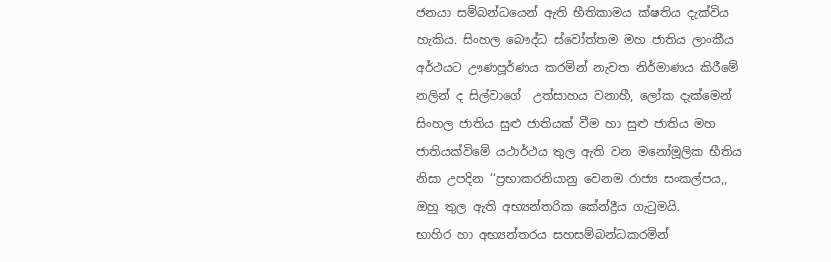ජනයා සම්බන්ධයෙන් ඇති භීතිකාමය ක්ෂතිය දැක්විය හැකිය. සිංහල බෞද්ධ ස්වෝත්තම මහ ජාතිය ලාංකීය අර්ථයට ඌණපූර්ණය කරමින් නැවත නිර්මාණය කිරීමේ  නලින් ද සිල්වාගේ  උත්සාහය වනාහී, ලෝක දැක්මෙන් සිංහල ජාතිය සුළු ජාතියක් වීම හා සුළු ජාතිය මහ ජාතියක්විමේ යථාර්ථය තුල ඇති වන මනෝමූලික භීතිය නිසා උපදින ‘‘ප්‍රභාකරනියානු වෙනම රාජ්‍ය සංකල්පය,, ඔහු තුල ඇති අභ්‍යන්තරික කේන්ද්‍රීය ගැටුමයි.
භාහිර හා අභ්‍යන්තරය සහසම්බන්ධකරමින්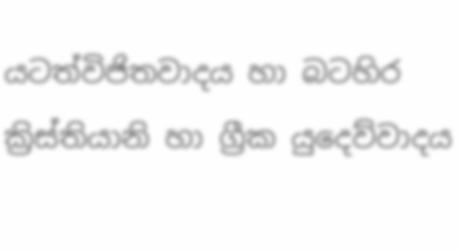යටත්විජිතවාදය හා බටහිර ක්‍රිස්තියානි හා ග්‍රීක යුදෙව්වාදය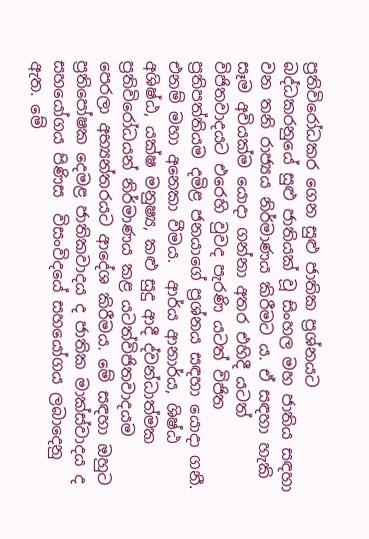ප්‍රතිවිරෝධකර ගෙන සුළු ජාතික ප්‍රශ්නයට බද්ධකරනුයේ සුළු ජාතියක් වූ සිංහල මහ ජාතිය සඳහා වන තනි රාජ්‍යය නිර්මාණය කිරීමට ය. ඒ සඳහා හැකි සෑම අවියක්ම යොදා ගන්නා අතර එහිදී යටත් විජිතවාදයට එරෙහි වුවද පැරණි යටත් විජිත ප්‍රතිපත්තියම දමිළ ජනයාගේ ප්‍රශ්නය සඳහා යොදා ගනී. එනම් මහා අනෙකා වීමය.  ආර්ය ආනාර්ය, ශිෂ්ඨ අශිෂ්ඨ, යක්ෂ මනුෂ්‍ය, කළු සුදු ආදී ද්වන්ධාත්මක ප්‍රතිවිරෝධයන් නිර්මාණය කළ යටත්විජිතවාදයම පෙරලා අභ්‍යන්තරයට ආදේශ කිරීමය. මේ සඳහා ඔහුට ප්‍රතිපෝෂක දෙමළ ජාතිකවාදය ද ජාතික මාක්ස්වාදය ද සහයෝගය පිණිස  විසංවිදයේ සහයෝගය ලබාදෙනු ඇත. මේ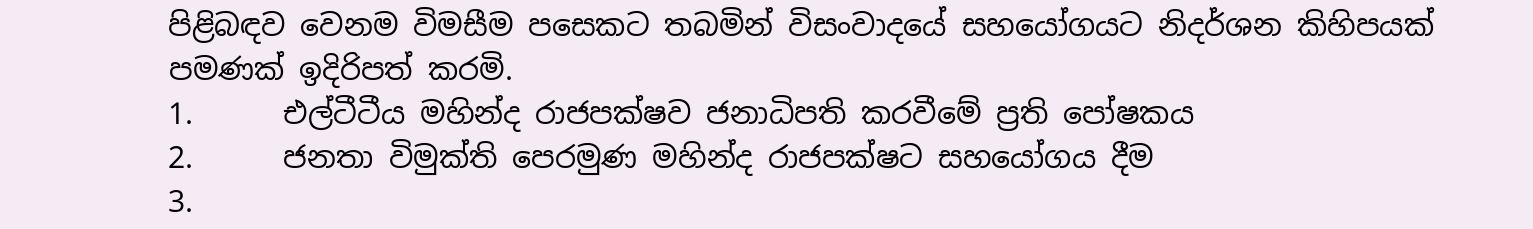පිළිබඳව වෙනම විමසීම පසෙකට තබමින් විසංවාදයේ සහයෝගයට නිදර්ශන කිහිපයක් පමණක් ඉදිරිපත් කරමි.
1.      එල්ටීටීය මහින්ද රාජපක්ෂව ජනාධිපති කරවීමේ ප්‍රති පෝෂකය
2.      ජනතා විමුක්ති පෙරමුණ මහින්ද රාජපක්ෂට සහයෝගය දීම
3.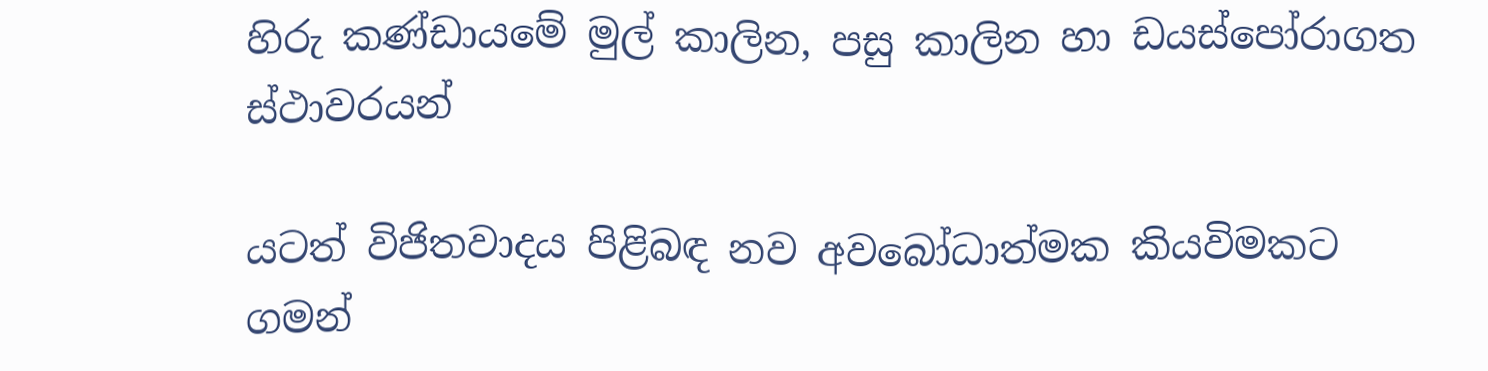හිරු කණ්ඩායමේ මුල් කාලින, පසු කාලින හා ඩයස්පෝරාගත ස්ථාවරයන්

යටත් විජිතවාදය පිළිබඳ නව අවබෝධාත්මක කියවිමකට ගමන්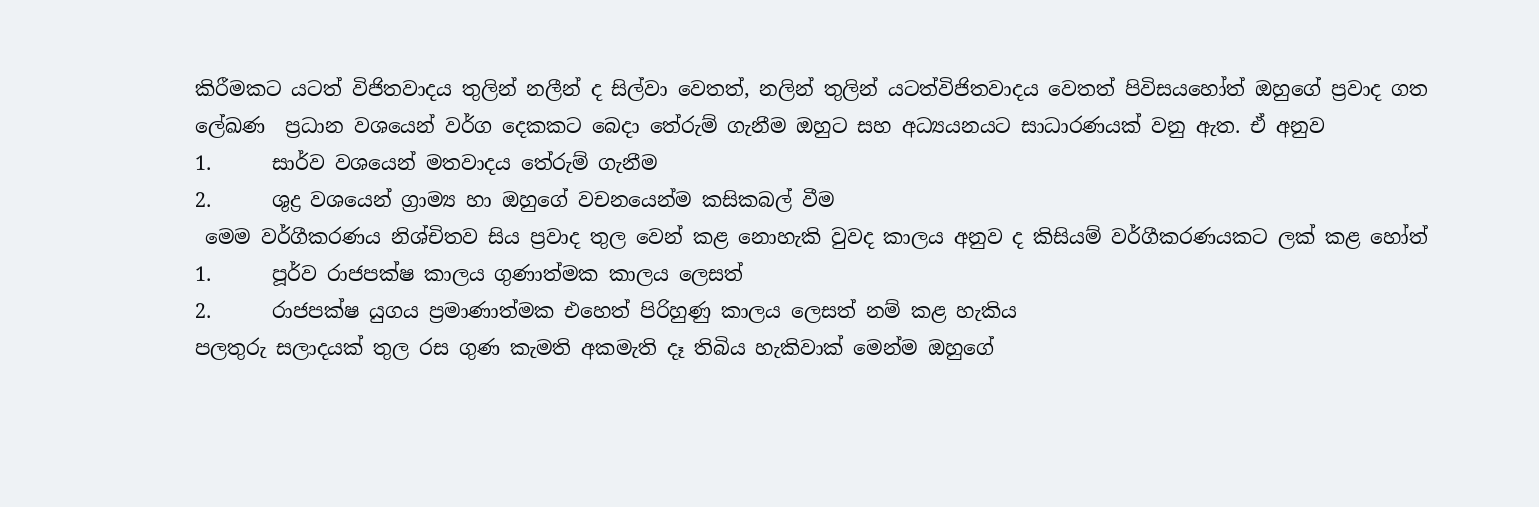කිරීමකට යටත් විජිතවාදය තුලින් නලීන් ද සිල්වා වෙතත්, නලින් තුලින් යටත්විජිතවාදය වෙතත් පිවිසයහෝත් ඔහුගේ ප්‍රවාද ගත ලේඛණ  ප්‍රධාන වශයෙන් වර්ග දෙකකට බෙදා තේරුම් ගැනීම ඔහුට සහ අධ්‍යයනයට සාධාරණයක් වනු ඇත. ඒ අනුව
1.      සාර්ව වශයෙන් මතවාදය තේරුම් ගැනීම
2.      ශුද්‍ර වශයෙන් ග්‍රාම්‍ය හා ඔහුගේ වචනයෙන්ම කසිකබල් වීම
 මෙම වර්ගීකරණය නිශ්චිතව සිය ප්‍රවාද තුල වෙන් කළ නොහැකි වුවද කාලය අනුව ද කිසියම් වර්ගීකරණයකට ලක් කළ හෝත්
1.      පූර්ව රාජපක්ෂ කාලය ගුණාත්මක කාලය ලෙසත්
2.      රාජපක්ෂ යුගය ප්‍රමාණාත්මක එහෙත් පිරිහුණු කාලය ලෙසත් නම් කළ හැකිය
පලතුරු සලාදයක් තුල රස ගුණ කැමති අකමැති දෑ තිබිය හැකිවාක් මෙන්ම ඔහුගේ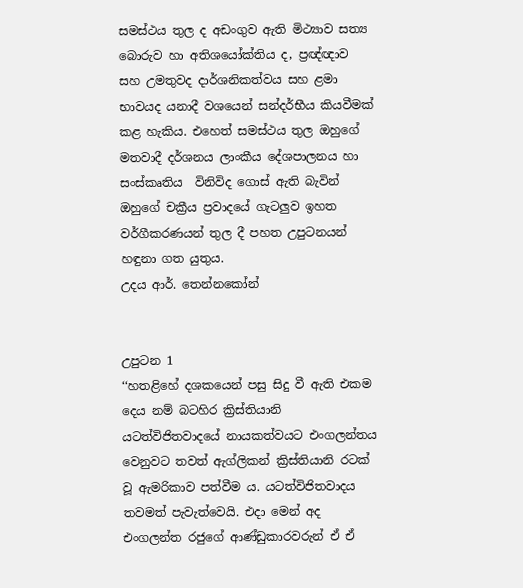සමස්ථය තුල ද අඩංගුව ඇති මිථ්‍යාව සත්‍ය බොරුව හා අතිශයෝක්තිය ද, ප්‍රඥ්ඥාව සහ උමතුවද දාර්ශනිකත්වය සහ ළමා භාවයද යනාදී වශයෙන් සන්දර්භීය කියවීමක් කළ හැකිය. එහෙත් සමස්ථය තුල ඔහුගේ මතවාදී දර්ශනය ලාංකීය දේශපාලනය හා සංස්කෘතිය  විනිවිද ගොස් ඇති බැවින් ඔහුගේ චක්‍රීය ප්‍රවාදයේ ගැටලුව ඉහත වර්ගීකරණයන් තුල දී පහත උපුටනයන් හඳුනා ගත යුතුය.
උදය ආර්. තෙන්නකෝන්


උපුටන 1
‘‘හතළිහේ දශකයෙන් පසු සිදු වී ඇති එකම දෙය නම් බටහිර ක්‍රිස්තියානි යටත්විජිතවාදයේ නායකත්වයට එංගලන්තය වෙනුවට තවත් ඇග්ලිකන් ක්‍රිස්තියානි රටක් වූ ඇමරිකාව පත්වීම ය. යටත්විජිතවාදය තවමත් පැවැත්වෙයි. එදා මෙන් අද එංගලන්ත රජුගේ ආණ්ඩුකාරවරුන් ඒ ඒ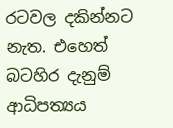රටවල දකින්නට නැත. එහෙත් බටහිර දැනුම් ආධිපත්‍යය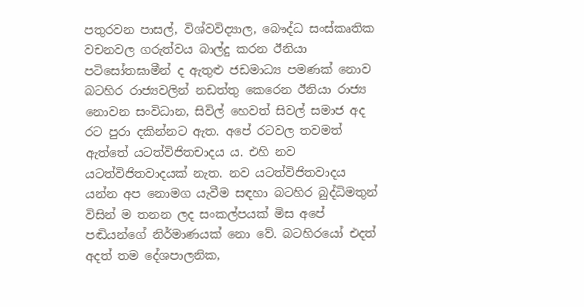පතුරවන පාසල්, විශ්වවිද්‍යාල, බෞද්ධ සංස්කෘතික වචනවල ගරුත්වය බාල්දු කරන ඊනියා පටිසෝතඝාමීන් ද ඇතුළු ජඩමාධ්‍ය පමණක් නොව බටහිර රාජ්‍යවලින් නඩත්තු කෙරෙන ඊනියා රාජ්‍ය නොවන සංවිධාන, සිවිල් හෙවත් සිවල් සමාජ අද රට පුරා දකින්නට ඇත. අපේ රටවල තවමත් ඇත්තේ යටත්විජිතචාදය ය. එහි නව යටත්විජිතවාදයක් නැත. නව යටත්විජිතවාදය යන්න අප නොමග යැවීම සඳහා බටහිර බුද්ධිමතුන් විසින් ම තනන ලද සංකල්පයක් මිස අපේ පඬියන්ගේ නිර්මාණයක් නො වේ. බටහිරයෝ එදත් අදත් තම දේශපාලනික,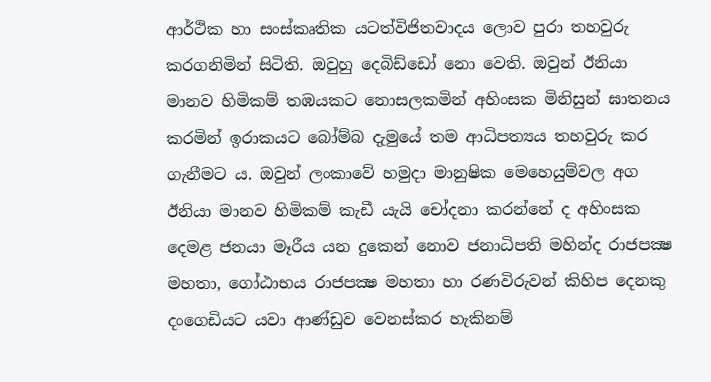ආර්ථික හා සංස්කෘතික යටත්විජිතවාදය ලොව පුරා තහවුරු කරගනිමින් සිටිති. ඔවුහු දෙබිඩ්ඩෝ නො වෙති. ඔවුන් ඊනියා මානව හිමිකම් තඹයකට නොසලකමින් අහිංසක මිනිසුන් ඝාතනය කරමින් ඉරාකයට බෝම්බ දැමුයේ තම ආධිපත්‍යය තහවුරු කර ගැනීමට ය. ඔවුන් ලංකාවේ හමුදා මානුෂික මෙහෙයුම්වල අග ඊනියා මානව හිමිකම් කැඩී යැයි චෝදනා කරන්නේ ද අහිංසක දෙමළ ජනයා මෑරීය යන දුකෙන් නොව ජනාධිපති මහින්ද රාජපක්‍ෂ මහතා, ගෝඨාභය රාජපක්‍ෂ මහතා හා රණවිරුවන් කිහිප දෙනකු දංගෙඩියට යවා ආණ්ඩුව වෙනස්කර හැකිනම්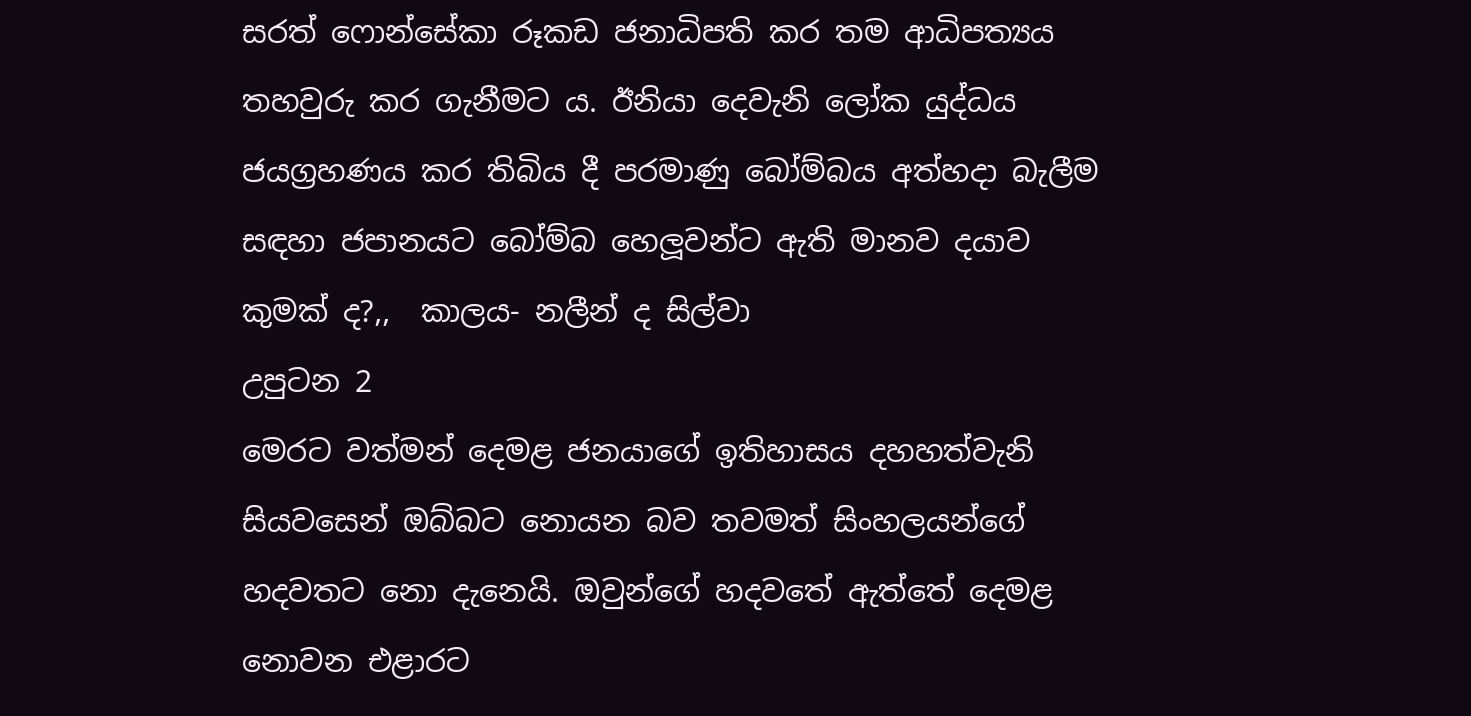සරත් ෆොන්සේකා රූකඩ ජනාධිපති කර තම ආධිපත්‍යය තහවුරු කර ගැනීමට ය. ඊනියා දෙවැනි ලෝක යුද්ධය ජයග්‍රහණය කර තිබිය දී පරමාණු බෝම්බය අත්හදා බැලීම සඳහා ජපානයට බෝම්බ හෙලූවන්ට ඇති මානව දයාව කුමක් ද?,,  කාලය- නලීන් ද සිල්වා
උපුටන 2
මෙරට වත්මන් දෙමළ ජනයාගේ ඉතිහාසය දහහත්වැනි සියවසෙන් ඔබ්බට නොයන බව තවමත් සිංහලයන්ගේ හදවතට නො දැනෙයි. ඔවුන්ගේ හදවතේ ඇත්තේ දෙමළ නොවන එළාරට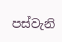පස්වැනි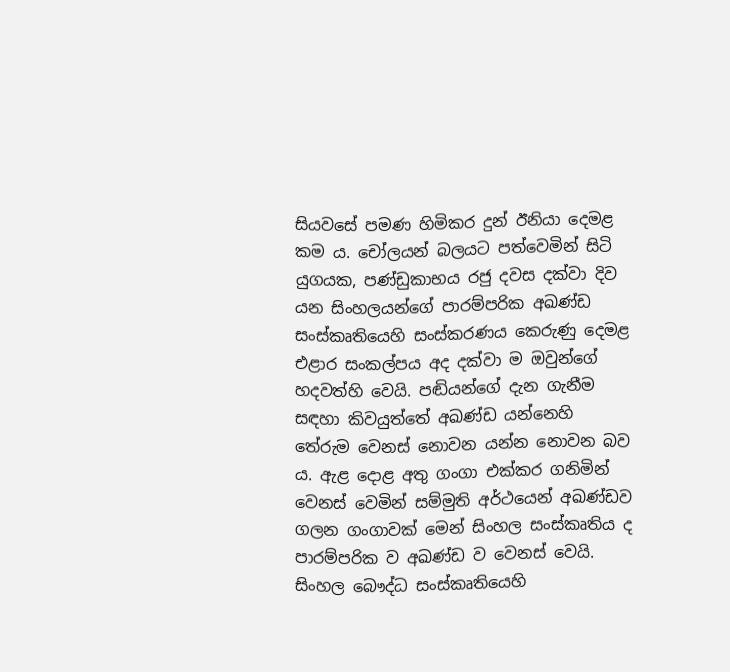සියවසේ පමණ හිමිකර දුන් ඊනියා දෙමළ කම ය. චෝලයන් බලයට පත්වෙමින් සිටි යුගයක, පණ්ඩුකාභය රජු දවස දක්වා දිව යන සිංහලයන්ගේ පාරම්පරික අඛණ්ඩ සංස්කෘතියෙහි සංස්කරණය කෙරුණු දෙමළ එළාර සංකල්පය අද දක්වා ම ඔවුන්ගේ හදවත්හි වෙයි. පඬියන්ගේ දැන ගැනීම සඳහා කිවයුත්තේ අඛණ්ඩ යන්නෙහි තේරුම වෙනස් නොවන යන්න නොවන බව ය. ඇළ දොළ අතු ගංගා එක්කර ගනිමින් වෙනස් වෙමින් සම්මුති අර්ථයෙන් අඛණ්ඩව ගලන ගංගාවක් මෙන් සිංහල සංස්කෘතිය ද පාරම්පරික ව අඛණ්ඩ ව වෙනස් වෙයි. සිංහල බෞද්ධ සංස්කෘතියෙහි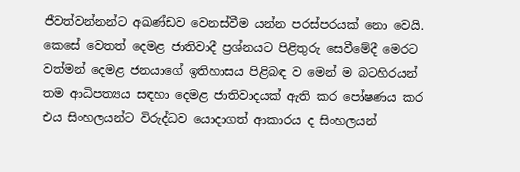ජීවත්වන්නන්ට අඛණ්ඩව වෙනස්වීම යන්න පරස්පරයක් නො වෙයි. කෙසේ වෙතත් දෙමළ ජාතිවාදී ප්‍රශ්නයට පිළිතුරු සෙවීමේදී මෙරට වත්මන් දෙමළ ජනයාගේ ඉතිහාසය පිළිබඳ ව මෙන් ම බටහිරයන් තම ආධිපත්‍යය සඳහා දෙමළ ජාතිවාදයක් ඇති කර පෝෂණය කර එය සිංහලයන්ට විරුද්ධව යොදාගත් ආකාරය ද සිංහලයන්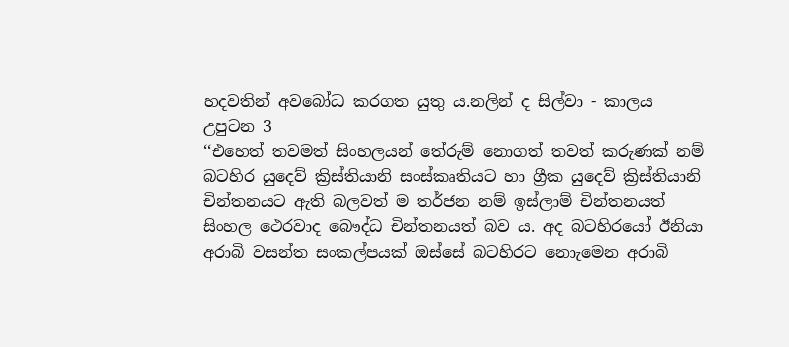හදවතින් අවබෝධ කරගත යුතු ය.නලින් ද සිල්වා - කාලය
උපුටන 3
‘‘එහෙත් තවමත් සිංහලයන් තේරුම් නොගත් තවත් කරුණක් නම් බටහිර යුදෙව් ක්‍රිස්තියානි සංස්කෘතියට හා ග්‍රීක යුදෙව් ක්‍රිස්තියානි චින්තනයට ඇති බලවත් ම තර්ජන නම් ඉස්ලාම් චින්තනයත් සිංහල ථෙරවාද බෞද්ධ චින්තනයත් බව ය. අද බටහිරයෝ ඊනියා අරාබි වසන්ත සංකල්පයක් ඔස්සේ බටහිරට නොැමෙන අරාබි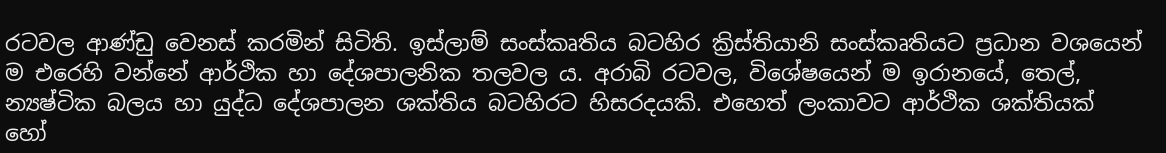රටවල ආණ්ඩු වෙනස් කරමින් සිටිති. ඉස්ලාම් සංස්කෘතිය බටහිර ක්‍රිස්තියානි සංස්කෘතියට ප්‍රධාන වශයෙන් ම එරෙහි වන්නේ ආර්ථික හා දේශපාලනික තලවල ය. අරාබි රටවල, විශේෂයෙන් ම ඉරානයේ, තෙල්, න්‍යෂ්ටික බලය හා යුද්ධ දේශපාලන ශක්තිය බටහිරට හිසරදයකි. එහෙත් ලංකාවට ආර්ථික ශක්තියක් හෝ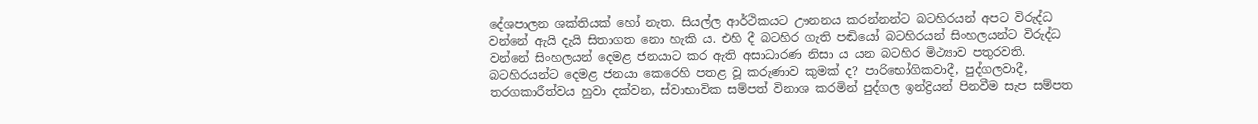දේශපාලන ශක්තියක් හෝ නැත. සියල්ල ආර්ථිකයට ඌනනය කරන්නන්ට බටහිරයන් අපට විරුද්ධ වන්නේ ඇයි දැයි සිතාගත නො හැකි ය. එහි දී බටහිර ගැති පඬියෝ බටහිරයන් සිංහලයන්ට විරුද්ධ වන්නේ සිංහලයන් දෙමළ ජනයාට කර ඇති අසාධාරණ නිසා ය යන බටහිර මිථ්‍යාව පතුරවති. බටහිරයන්ට දෙමළ ජනයා කෙරෙහි පතළ වූ කරුණාව කුමක් ද? පාරිභෝගිකවාදී, පුද්ගලවාදී, තරගකාරීත්වය හුවා දක්වන, ස්වාභාවික සම්පත් විනාශ කරමින් පුද්ගල ඉන්ද්‍රියන් පිනවීම සැප සම්පත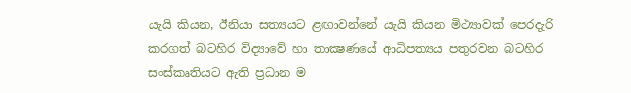යැයි කියන, ඊනියා සත්‍යයට ළඟාවන්නේ යැයි කියන මිථ්‍යාවක් පෙරදැරි කරගත් බටහිර විද්‍යාවේ හා තාක්‍ෂණයේ ආධිපත්‍යය පතුරවන බටහිර සංස්කෘතියට ඇති ප්‍රධාන ම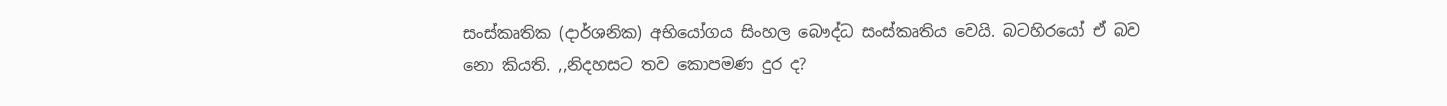සංස්කෘතික (දාර්ශනික) අභියෝගය සිංහල බෞද්ධ සංස්කෘතිය වෙයි. බටහිරයෝ ඒ බව නො කියති. ,,නිදහසට තව කොපමණ දුර ද?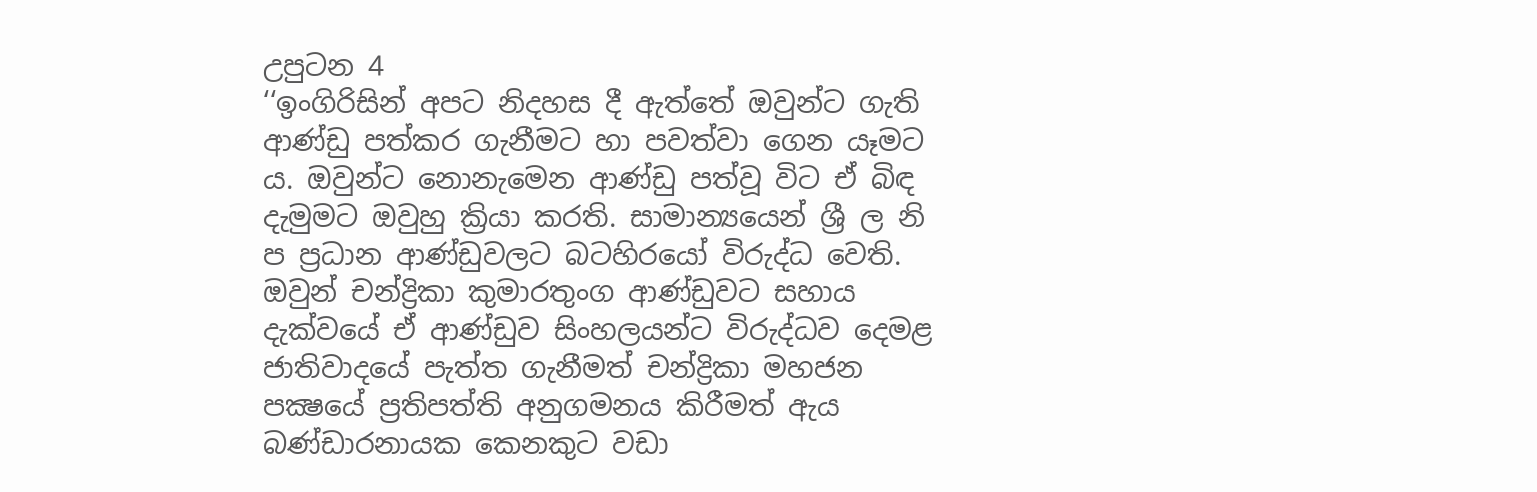උපුටන 4
‘‘ඉංගිරිසින් අපට නිදහස දී ඇත්තේ ඔවුන්ට ගැති ආණ්ඩු පත්කර ගැනීමට හා පවත්වා ගෙන යෑමට ය. ඔවුන්ට නොනැමෙන ආණ්ඩු පත්වූ විට ඒ බිඳ දැමුමට ඔවුහු ක්‍රියා කරති. සාමාන්‍යයෙන් ශ්‍රී ල නි ප ප්‍රධාන ආණ්ඩුවලට බටහිරයෝ විරුද්ධ වෙති. ඔවුන් චන්ද්‍රිකා කුමාරතුංග ආණ්ඩුවට සහාය දැක්වයේ ඒ ආණ්ඩුව සිංහලයන්ට විරුද්ධව දෙමළ ජාතිවාදයේ පැත්ත ගැනීමත් චන්ද්‍රිකා මහජන පක්‍ෂයේ ප්‍රතිපත්ති අනුගමනය කිරීමත් ඇය බණ්ඩාරනායක කෙනකුට වඩා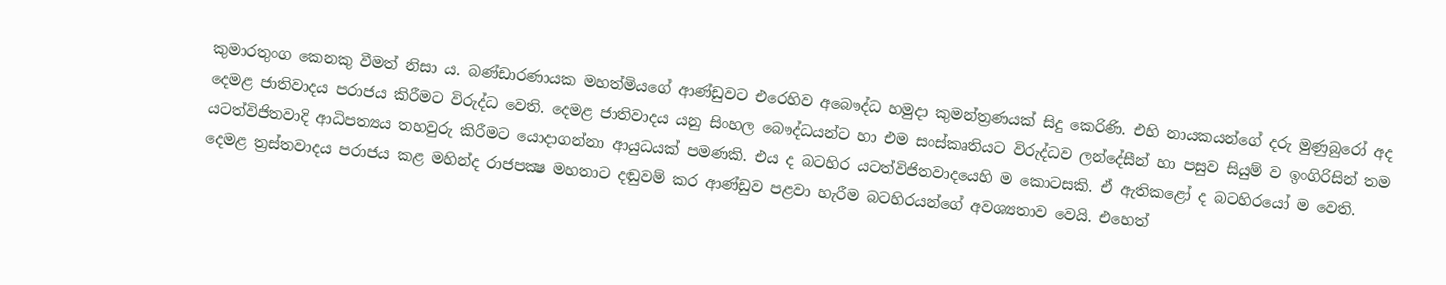කුමාරතුංග කෙනකු වීමත් නිසා ය. බණ්ඩාරණායක මහත්මියගේ ආණ්ඩුවට එරෙහිව අබෞද්ධ හමුදා කුමන්ත්‍රණයක් සිදු කෙරිණි. එහි නායකයන්ගේ දරු මුණුබුරෝ අද දෙමළ ජාතිවාදය පරාජය කිරීමට විරුද්ධ වෙති. දෙමළ ජාතිවාදය යනු සිංහල බෞද්ධයන්ට හා එම සංස්කෘතියට විරුද්ධව ලන්දේසීන් හා පසුව සියුම් ව ඉංගිරිසින් තම යටත්විජිතවාදි ආධිපත්‍යය තහවුරු කිරීමට යොදාගන්නා ආයුධයක් පමණකි. එය ද බටහිර යටත්විජිතවාදයෙහි ම කොටසකි. ඒ ඇතිකළෝ ද බටහිරයෝ ම වෙති. දෙමළ ත්‍රස්තවාදය පරාජය කළ මහින්ද රාජපක්‍ෂ මහතාට දඬුවම් කර ආණ්ඩුව පළවා හැරීම බටහිරයන්ගේ අවශ්‍යතාව වෙයි. එහෙත්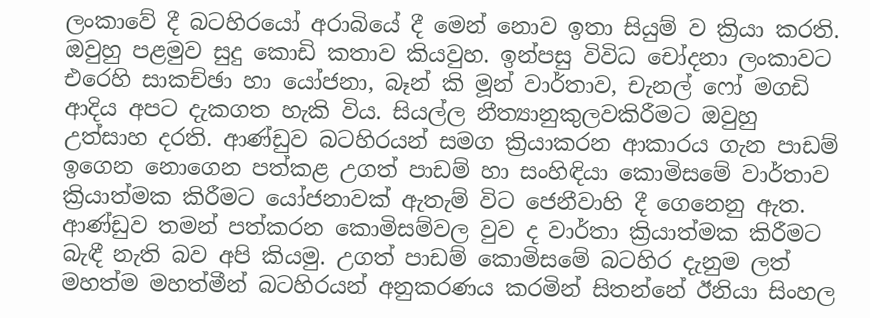ලංකාවේ දී බටහිරයෝ අරාබියේ දී මෙන් නොව ඉතා සියුම් ව ක්‍රියා කරති. ඔවුහු පළමුව සුදු කොඩි කතාව කියවුහ. ඉන්පසු විවිධ චෝදනා ලංකාවට එරෙහි සාකච්ඡා හා යෝජනා, බෑන් කි මූන් වාර්තාව, චැනල් ෆෝ මගඩි ආදිය අපට දැකගත හැකි විය. සියල්ල නීත්‍යානුකුලවකිරීමට ඔවුහු උත්සාහ දරති. ආණ්ඩුව බටහිරයන් සමග ක්‍රියාකරන ආකාරය ගැන පාඩම් ඉගෙන නොගෙන පත්කළ උගත් පාඩම් හා සංහිඳියා කොමිසමේ වාර්තාව ක්‍රියාත්මක කිරීමට යෝජනාවක් ඇතැම් විට ජෙනීවාහි දී ගෙනෙනු ඇත. ආණ්ඩුව තමන් පත්කරන කොමිසම්වල වුව ද වාර්තා ක්‍රියාත්මක කිරීමට බැඳී නැති බව අපි කියමු. උගත් පාඩම් කොමිසමේ බටහිර දැනුම ලත් මහත්ම මහත්මීන් බටහිරයන් අනුකරණය කරමින් සිතන්නේ ඊනියා සිංහල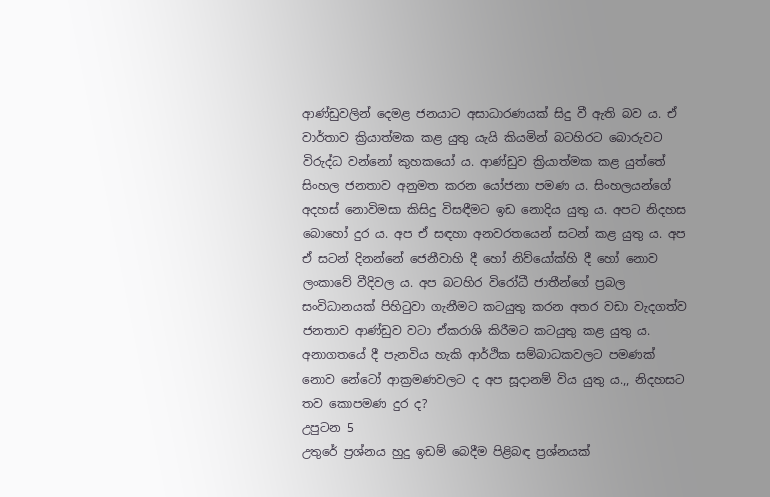ආණ්ඩුවලින් දෙමළ ජනයාට අසාධාරණයක් සිදු වී ඇති බව ය. ඒ වාර්තාව ක්‍රියාත්මක කළ යුතු යැයි කියමින් බටහිරට බොරුවට විරුද්ධ වන්නෝ කුහකයෝ ය. ආණ්ඩුව ක්‍රියාත්මක කළ යුත්තේ සිංහල ජනතාව අනුමත කරන යෝජනා පමණ ය. සිංහලයන්ගේ අදහස් නොවිමසා කිසිදු විසඳීමට ඉඩ නොදිය යුතු ය. අපට නිදහස බොහෝ දුර ය. අප ඒ සඳහා අනවරතයෙන් සටන් කළ යුතු ය. අප ඒ සටන් දිනන්නේ ජෙනීවාහි දී හෝ නිව්යෝක්හි දී හෝ නොව ලංකාවේ වීදිවල ය. අප බටහිර විරෝධී ජාතීන්ගේ ප්‍රබල සංවිධානයක් පිහිටුවා ගැනීමට කටයුතු කරන අතර වඩා වැදගත්ව ජනතාව ආණ්ඩුව වටා ඒකරාශි කිරීමට කටයුතු කළ යුතු ය. අනාගතයේ දී පැනවිය හැකි ආර්ථික සම්බාධකවලට පමණක් නොව නේටෝ ආක්‍රමණවලට ද අප සූදානම් විය යුතු ය.,, නිදහසට තව කොපමණ දුර ද?
උපුටන 5
උතුරේ ප්‍රශ්නය හුදු ඉඩම් බෙදීම පිළිබඳ ප්‍රශ්නයක්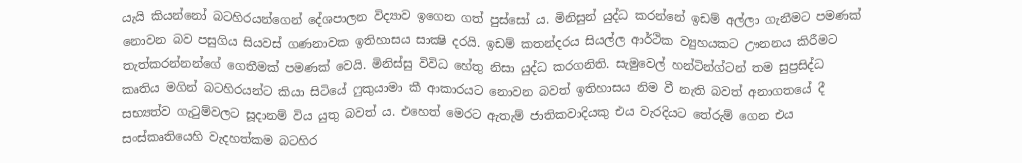යැයි කියන්නෝ බටහිරයන්ගෙන් දේශපාලන විද්‍යාව ඉගෙන ගත් පුස්සෝ ය. මිනිසුන් යුද්ධ කරන්නේ ඉඩම් අල්ලා ගැනීමට පමණක් නොවන බව පසුගිය සියවස් ගණනාවක ඉතිහාසය සාක්‍ෂි දරයි. ඉඩම් කතන්දරය සියල්ල ආර්ථික ව්‍යුහයකට ඌනනය කිරීමට තැත්කරන්නන්ගේ ගෙතීමක් පමණක් වෙයි. මිනිස්සු විවිධ හේතු නිසා යුද්ධ කරගනිති. සැමුවෙල් හන්ටින්ග්ටන් තම සුප්‍රසිද්ධ කෘතිය මගින් බටහිරයන්ට කියා සිටියේ ෆුකුයාමා කී ආකාරයට නොවන බවත් ඉතිහාසය නිම වී නැති බවත් අනාගතයේ දී සභ්‍යත්ව ගැටුම්වලට සූදානම් විය යුතු බවත් ය. එහෙත් මෙරට ඇතැම් ජාතිකවාදියකු එය වැරදියට තේරුම් ගෙන එය සංස්කෘතියෙහි වැදහත්කම බටහිර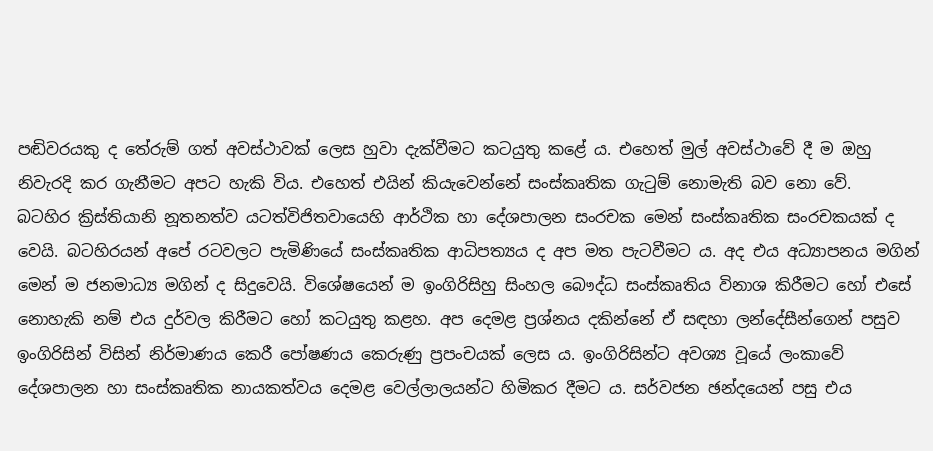පඬිවරයකු ද තේරුම් ගත් අවස්ථාවක් ලෙස හුවා දැක්වීමට කටයුතු කළේ ය. එහෙත් මුල් අවස්ථාවේ දී ම ඔහු නිවැරදි කර ගැනීමට අපට හැකි විය. එහෙත් එයින් කියැවෙන්නේ සංස්කෘතික ගැටුම් නොමැති බව නො වේ.
බටහිර ක්‍රිස්තියානි නූතනත්ව යටත්විජිතවායෙහි ආර්ථික හා දේශපාලන සංරචක මෙන් සංස්කෘතික සංරචකයක් ද වෙයි. බටහිරයන් අපේ රටවලට පැමිණියේ සංස්කෘතික ආධිපත්‍යය ද අප මත පැටවීමට ය. අද එය අධ්‍යාපනය මගින් මෙන් ම ජනමාධ්‍ය මගින් ද සිදුවෙයි. විශේෂයෙන් ම ඉංගිරිසිහු සිංහල බෞද්ධ සංස්කෘතිය විනාශ කිරීමට හෝ එසේ නොහැකි නම් එය දුර්වල කිරීමට හෝ කටයුතු කළහ. අප දෙමළ ප්‍රශ්නය දකින්නේ ඒ සඳහා ලන්දේසීන්ගෙන් පසුව ඉංගිරිසින් විසින් නිර්මාණය කෙරී පෝෂණය කෙරුණු ප්‍රපංචයක් ලෙස ය. ඉංගිරිසින්ට අවශ්‍ය වූයේ ලංකාවේ දේශපාලන හා සංස්කෘතික නායකත්වය දෙමළ වෙල්ලාලයන්ට හිමිකර දීමට ය. සර්වජන ඡන්දයෙන් පසු එය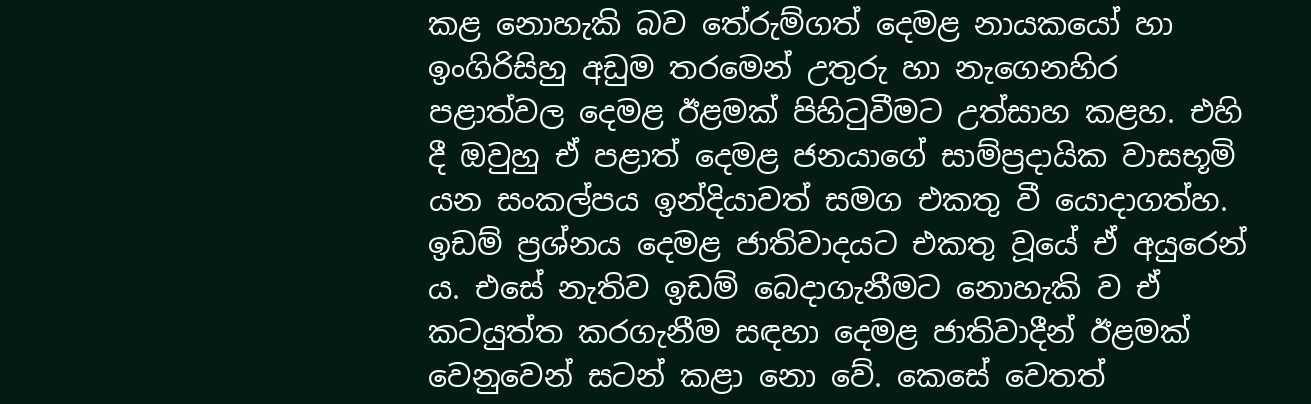කළ නොහැකි බව තේරුම්ගත් දෙමළ නායකයෝ හා ඉංගිරිසිහු අඩුම තරමෙන් උතුරු හා නැගෙනහිර පළාත්වල දෙමළ ඊළමක් පිහිටුවීමට උත්සාහ කළහ. එහි දී ඔවුහු ඒ පළාත් දෙමළ ජනයාගේ සාම්ප්‍රදායික වාසභූමි යන සංකල්පය ඉන්දියාවත් සමග එකතු වී යොදාගත්හ. ඉඩම් ප්‍රශ්නය දෙමළ ජාතිවාදයට එකතු වූයේ ඒ අයුරෙන් ය. එසේ නැතිව ඉඩම් බෙදාගැනීමට නොහැකි ව ඒ කටයුත්ත කරගැනීම සඳහා දෙමළ ජාතිවාදීන් ඊළමක් වෙනුවෙන් සටන් කළා නො වේ. කෙසේ වෙතත්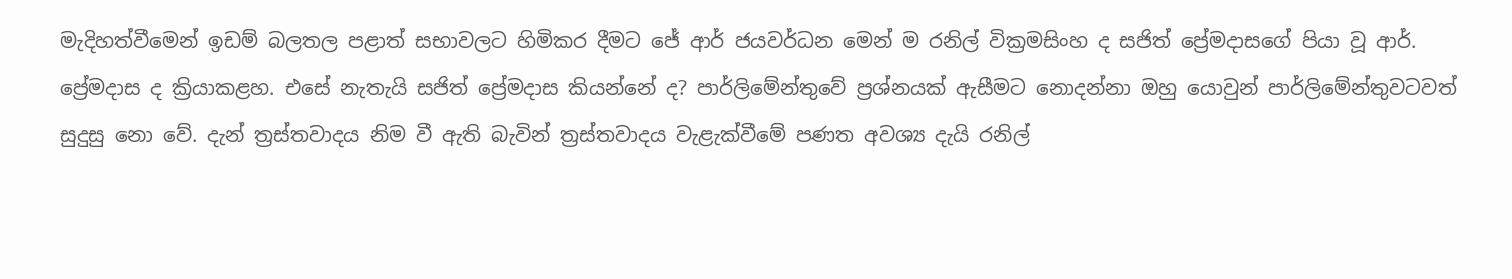මැදිහත්වීමෙන් ඉඩම් බලතල පළාත් සභාවලට හිමිකර දීමට ජේ ආර් ජයවර්ධන මෙන් ම රනිල් වික්‍රමසිංහ ද සජිත් ප්‍රේමදාසගේ පියා වූ ආර්. ප්‍රේමදාස ද ක්‍රියාකළහ. එසේ නැතැයි සජිත් ප්‍රේමදාස කියන්නේ ද? පාර්ලිමේන්තුවේ ප්‍රශ්නයක් ඇසීමට නොදන්නා ඔහු යොවුන් පාර්ලිමේන්තුවටවත් සුදුසු නො වේ. දැන් ත්‍රස්තවාදය නිම වී ඇති බැවින් ත්‍රස්තවාදය වැළැක්වීමේ පණත අවශ්‍ය දැයි රනිල්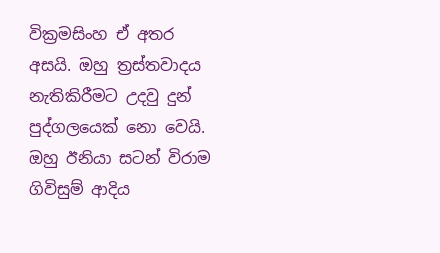වික්‍රමසිංහ ඒ අතර අසයි. ඔහු ත්‍රස්තවාදය නැතිකිරීමට උදවු දුන් පුද්ගලයෙක් නො වෙයි. ඔහු ඊනියා සටන් විරාම ගිවිසුම් ආදිය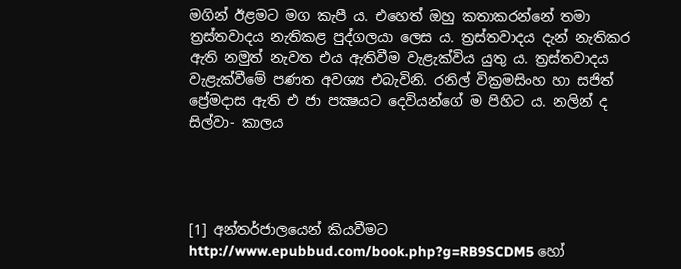මගින් ඊළමට මග කැපී ය. එහෙත් ඔහු කතාකරන්නේ තමා ත්‍රස්තවාදය නැතිකළ පුද්ගලයා ලෙස ය. ත්‍රස්තවාදය දැන් නැතිකර ඇති නමුත් නැවත එය ඇතිවීම වැළැක්විය යුතු ය. ත්‍රස්තවාදය වැළැක්වීමේ පණත අවශ්‍ය එබැවිනි. රනිල් වික්‍රමසිංහ හා සජිත් ප්‍රේමදාස ඇති එ ජා පක්‍ෂයට දෙවියන්ගේ ම පිහිට ය. නලින් ද සිල්වා- කාලය




[1] අන්තර්ජාලයෙන් කියවීමට http://www.epubbud.com/book.php?g=RB9SCDM5 හෝ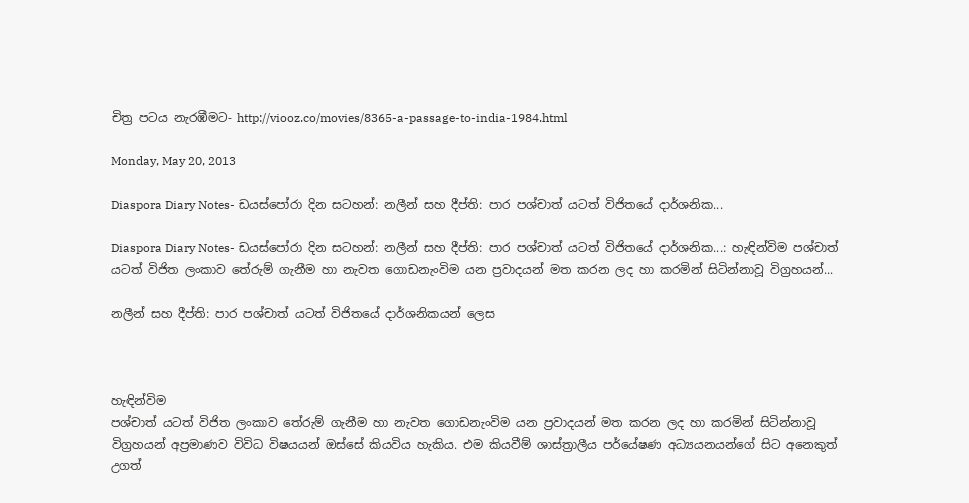චිත්‍ර පටය නැරඹීමට- http://viooz.co/movies/8365-a-passage-to-india-1984.html

Monday, May 20, 2013

Diaspora Diary Notes- ඩයස්පෝරා දින සටහන්: නලීන් සහ දීප්ති: පාර පශ්චාත් යටත් විජිතයේ දාර්ශනික...

Diaspora Diary Notes- ඩයස්පෝරා දින සටහන්: නලීන් සහ දීප්ති: පාර පශ්චාත් යටත් විජිතයේ දාර්ශනික...: හැඳින්විම පශ්චාත් යටත් විජිත ලංකාව තේරුම් ගැනීම හා නැවත ගොඩනැංවිම යන ප්‍රවාදයන් මත කරන ලද හා කරමින් සිටින්නාවූ විග්‍රහයන්...

නලීන් සහ දීප්ති: පාර පශ්චාත් යටත් විජිතයේ දාර්ශනිකයන් ලෙස



හැඳින්විම
පශ්චාත් යටත් විජිත ලංකාව තේරුම් ගැනීම හා නැවත ගොඩනැංවිම යන ප්‍රවාදයන් මත කරන ලද හා කරමින් සිටින්නාවූ විග්‍රහයන් අප්‍රමාණව විවිධ විෂයයන් ඔස්සේ කියවිය හැකිය. එම කියවීම් ශාස්ත්‍රාලීය පර්යේෂණ අධ්‍යයනයන්ගේ සිට අනෙකුත් උගත්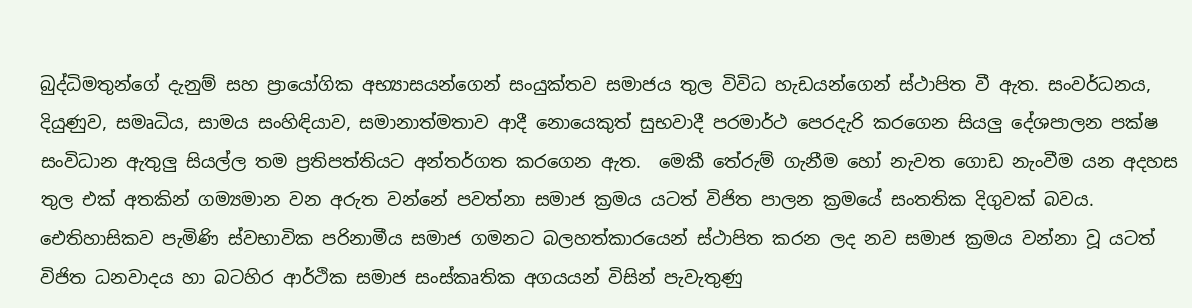බුද්ධිමතුන්ගේ දැනුම් සහ ප්‍රායෝගික අභ්‍යාසයන්ගෙන් සංයුක්තව සමාජය තුල විවිධ හැඩයන්ගෙන් ස්ථාපිත වී ඇත. සංවර්ධනය, දියුණුව, සමෘධිය, සාමය සංහිඳියාව, සමානාත්මතාව ආදී නොයෙකුත් සුභවාදී පරමාර්ථ පෙරදැරි කරගෙන සියලු දේශපාලන පක්ෂ සංවිධාන ඇතුලු සියල්ල තම ප්‍රතිපත්තියට අන්තර්ගත කරගෙන ඇත.  මෙකී තේරුම් ගැනීම හෝ නැවත ගොඩ නැංවීම යන අදහස තුල එක් අතකින් ගම්‍යමාන වන අරුත වන්නේ පවත්නා සමාජ ක්‍රමය යටත් විජිත පාලන ක්‍රමයේ සංතතික දිගුවක් බවය. ඓතිහාසිකව පැමිණි ස්වභාවික පරිනාමීය සමාජ ගමනට බලහත්කාරයෙන් ස්ථාපිත කරන ලද නව සමාජ ක්‍රමය වන්නා වූ යටත් විජිත ධනවාදය හා බටහිර ආර්ථික සමාජ සංස්කෘතික අගයයන් විසින් පැවැතුණු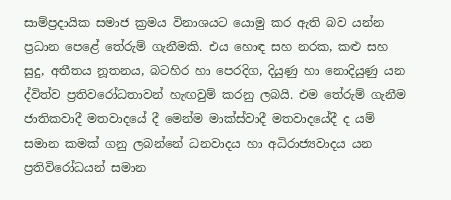සාම්ප්‍රදායික සමාජ ක්‍රමය විනාශයට යොමු කර ඇති බව යන්න ප්‍රධාන පෙළේ තේරුම් ගැනීමකි. එය හොඳ සහ නරක, කළු සහ සුදු, අතීතය නූතනය, බටහිර හා පෙරදිග, දියුණු හා නොදියුණු යන ද්විත්ව ප්‍රතිවරෝධතාවන් හැඟවුම් කරනු ලබයි. එම තේරුම් ගැනීම ජාතිකවාදී මතවාදයේ දී මෙන්ම මාක්ස්වාදී මතවාදයේදී ද යම් සමාන කමක් ගනු ලබන්නේ ධනවාදය හා අධිරාජ්‍යවාදය යන ප්‍රතිවිරෝධයන් සමාන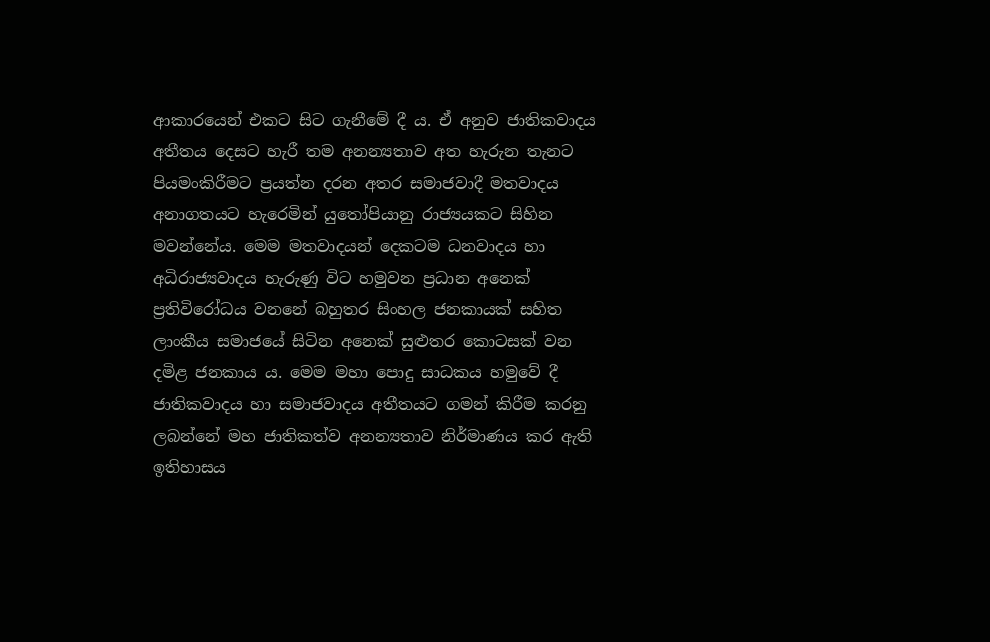ආකාරයෙන් එකට සිට ගැනීමේ දී ය. ඒ අනුව ජාතිකවාදය අතීතය දෙසට හැරී තම අනන්‍යතාව අත හැරුන තැනට පියමංකිරීමට ප්‍රයත්න දරන අතර සමාජවාදී මතවාදය අනාගතයට හැරෙමින් යුතෝපියානු රාජ්‍යයකට සිහින මවන්නේය. මෙම මතවාදයන් දෙකටම ධනවාදය හා අධිරාජ්‍යවාදය හැරුණු විට හමුවන ප්‍රධාන අනෙක් ප්‍රතිවිරෝධය වනනේ බහුතර සිංහල ජනකායක් සහිත ලාංකීය සමාජයේ සිටින අනෙක් සුළුතර කොටසක් වන දමිළ ජනකාය ය. මෙම මහා පොදු සාධකය හමුවේ දී ජාතිකවාදය හා සමාජවාදය අතීතයට ගමන් කිරීම කරනු ලබන්නේ මහ ජාතිකත්ව අනන්‍යතාව නිර්මාණය කර ඇති ඉතිහාසය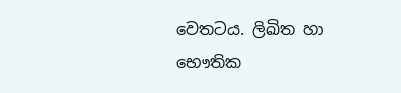වෙතටය. ලිඛිත හා භෞතික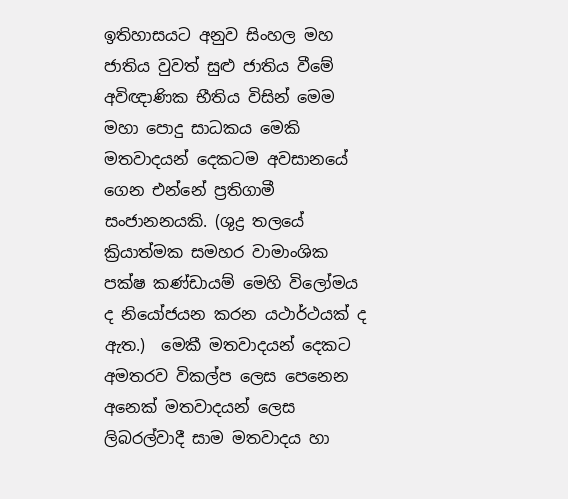ඉතිහාසයට අනුව සිංහල මහ ජාතිය වුවත් සුළු ජාතිය වීමේ අවිඥාණික භීතිය විසින් මෙම මහා පොදු සාධකය මෙකි මතවාදයන් දෙකටම අවසානයේ ගෙන එන්නේ ප්‍රතිගාමී සංජානනයකි. (ශුද්‍ර තලයේ ක්‍රියාත්මක සමහර වාමාංශික පක්ෂ කණ්ඩායම් මෙහි විලෝමය ද නියෝජයන කරන යථාර්ථයක් ද ඇත.)  මෙකී මතවාදයන් දෙකට අමතරව විකල්ප ලෙස පෙනෙන අනෙක් මතවාදයන් ලෙස ලිබරල්වාදී සාම මතවාදය හා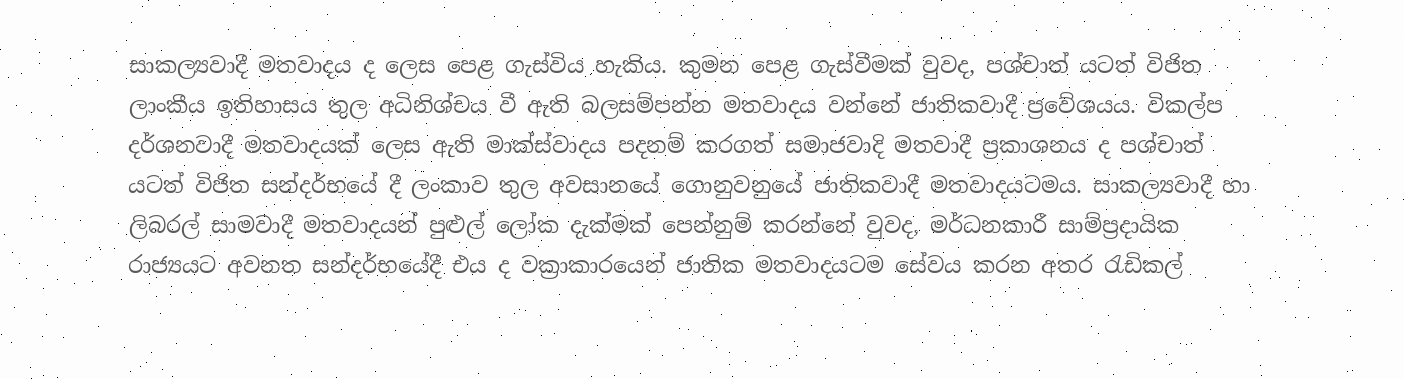සාකල්‍යවාදී මතවාදය ද ලෙස පෙළ ගැස්විය හැකිය. කුමන පෙළ ගැස්වීමක් වුවද, පශ්චාත් යටත් විජිත ලාංකීය ඉතිහාසය තුල අධිනිශ්චය වී ඇති බලසම්පන්න මතවාදය වන්නේ ජාතිකවාදී ප්‍රවේශයය. විකල්ප   දර්ශනවාදී මතවාදයක් ලෙස ඇති මාක්ස්වාදය පදනම් කරගත් සමාජවාදි මතවාදී ප්‍රකාශනය ද පශ්චාත් යටත් විජිත සන්දර්භයේ දී ලංකාව තුල අවසානයේ ගොනුවනුයේ ජාතිකවාදී මතවාදයටමය. සාකල්‍යවාදී හා ලිබරල් සාමවාදී මතවාදයන් පුළුල් ලෝක දැක්මක් පෙන්නුම් කරන්නේ වුවද, මර්ධනකාරී සාම්ප්‍රදායික රාජ්‍යයට අවනත සන්දර්භයේදී එය ද වක්‍රාකාරයෙන් ජාතික මතවාදයටම සේවය කරන අතර රැඩිකල්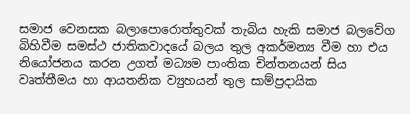සමාජ වෙනසක බලාපොරොත්තුවක් තැබිය හැකි සමාජ බලවේග බිහිවීම සමස්ථ ජාතිකවාදයේ බලය තුල අකර්මන්‍ය වීම හා එය නියෝජනය කරන උගත් මධ්‍යම පාංතික චින්තනයන් සිය වෘත්තීමය හා ආයතනික ව්‍යුහයන් තුල සාම්ප්‍රදායික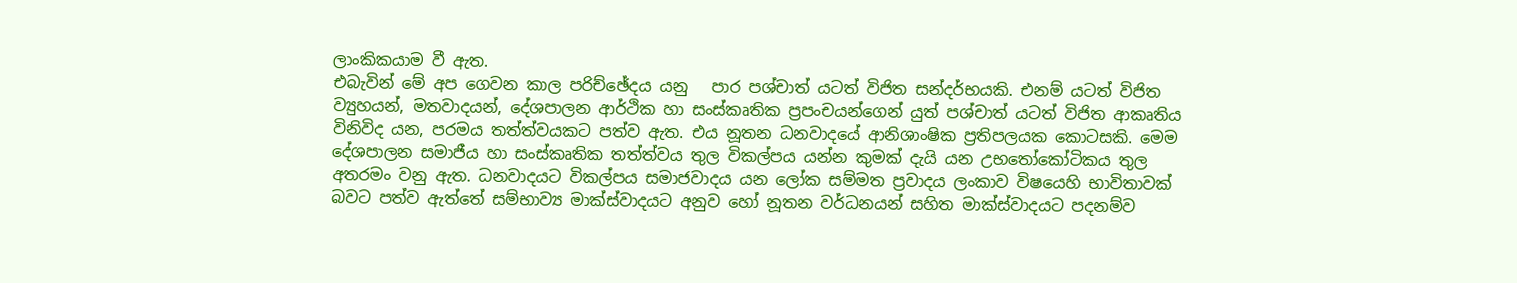ලාංකිකයාම වී ඇත.
එබැවින් මේ අප ගෙවන කාල පරිච්ඡේදය යනු   පාර පශ්චාත් යටත් විජිත සන්දර්භයකි. එනම් යටත් විජිත ව්‍යුහයන්, මතවාදයන්, දේශපාලන ආර්ථික හා සංස්කෘතික ප්‍රපංචයන්ගෙන් යුත් පශ්චාත් යටත් විජිත ආකෘතිය විනිවිද යන, පරමය තත්ත්වයකට පත්ව ඇත. එය නූතන ධනවාදයේ ආනිශාංෂික ප්‍රතිපලයක කොටසකි. මෙම  දේශපාලන සමාජීය හා සංස්කෘතික තත්ත්වය තුල විකල්පය යන්න කුමක් දැයි යන උභතෝකෝටිකය තුල අතරමං වනු ඇත. ධනවාදයට විකල්පය සමාජවාදය යන ලෝක සම්මත ප්‍රවාදය ලංකාව විෂයෙහි භාවිතාවක් බවට පත්ව ඇත්තේ සම්භාව්‍ය මාක්ස්වාදයට අනුව හෝ නූතන වර්ධනයන් සහිත මාක්ස්වාදයට පදනම්ව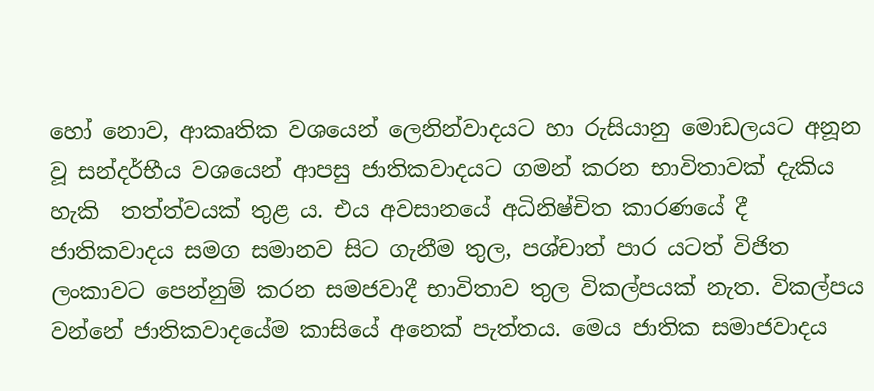හෝ නොව, ආකෘතික වශයෙන් ලෙනින්වාදයට හා රුසියානු මොඩලයට අනූන වූ සන්දර්භීය වශයෙන් ආපසු ජාතිකවාදයට ගමන් කරන භාවිතාවක් දැකිය හැකි  තත්ත්වයක් තුළ ය. එය අවසානයේ අධිනිෂ්චිත කාරණයේ දී ජාතිකවාදය සමග සමානව සිට ගැනීම තුල, පශ්චාත් පාර යටත් විජිත ලංකාවට පෙන්නුම් කරන සමජවාදී භාවිතාව තුල විකල්පයක් නැත. විකල්පය වන්නේ ජාතිකවාදයේම කාසියේ අනෙක් පැත්තය. මෙය ජාතික සමාජවාදය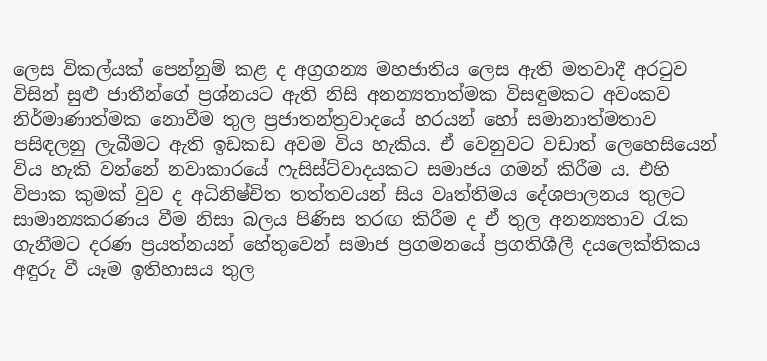ලෙස විකල්යක් පෙන්නුම් කළ ද අග්‍රගන්‍ය මහජාතිය ලෙස ඇති මතවාදී අරටුව විසින් සුළු ජාතීන්ගේ ප්‍රශ්නයට ඇති නිසි අනන්‍යතාත්මක විසඳුමකට අවංකව නිර්මාණාත්මක නොවීම තුල ප්‍රජාතන්ත්‍රවාදයේ හරයන් හෝ සමානාත්මතාව පසිඳලනු ලැබීමට ඇති ඉඩකඩ අවම විය හැකිය. ඒ වෙනුවට වඩාත් ලෙහෙසියෙන් විය හැකි වන්නේ නවාකාරයේ ෆැසිස්ට්වාදයකට සමාජය ගමන් කිරීම ය. එහි විපාක කුමක් වුව ද අධිනිෂ්චිත තත්තවයන් සිය වෘත්තිමය දේශපාලනය තුලට සාමාන්‍යකරණය වීම නිසා බලය පිණිස තරඟ කිරීම ද ඒ තුල අනන්‍යතාව රැක ගැනීමට දරණ ප්‍රයත්නයන් හේතුවෙන් සමාජ ප්‍රගමනයේ ප්‍රගතිශීලී දයලෙක්තිකය අඳුරු වී යෑම ඉතිහාසය තුල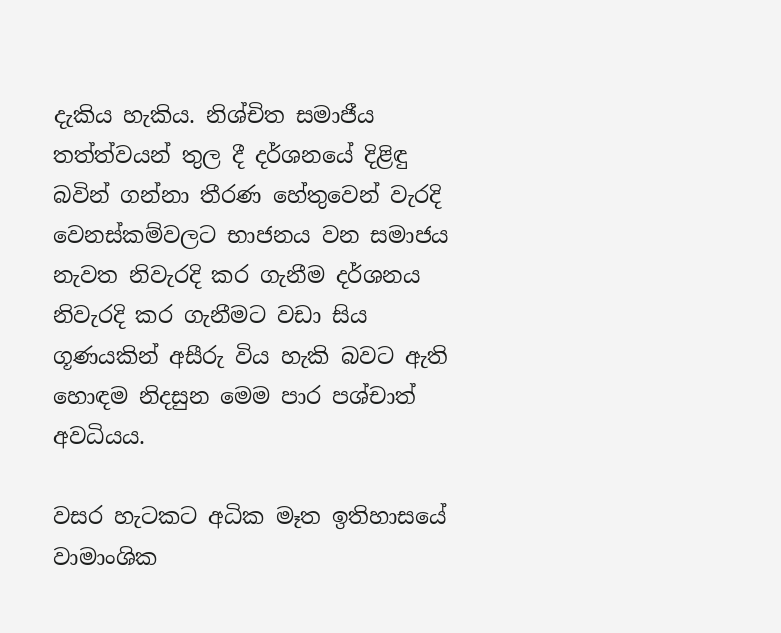දැකිය හැකිය. නිශ්චිත සමාජීය තත්ත්වයන් තුල දී දර්ශනයේ දිළිඳු බවින් ගන්නා තීරණ හේතුවෙන් වැරදි වෙනස්කම්වලට භාජනය වන සමාජය නැවත නිවැරදි කර ගැනීම දර්ශනය නිවැරදි කර ගැනීමට වඩා සිය ගූණයකින් අසීරු විය හැකි බවට ඇති හොඳම නිදසුන මෙම පාර පශ්චාත් අවධියය.

වසර හැටකට අධික මෑත ඉතිහාසයේ වාමාංශික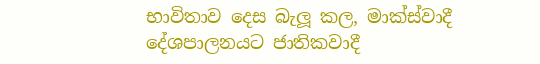භාවිතාව දෙස බැලූ කල, මාක්ස්වාදී දේශපාලනයට ජාතිකවාදී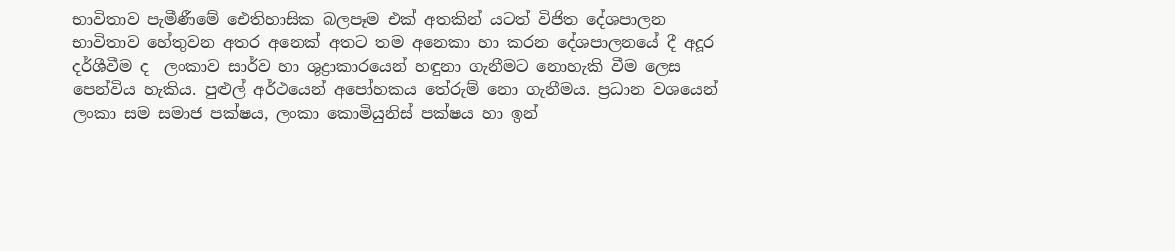භාවිතාව පැමීණීමේ ඓතිහාසික බලපෑම එක් අතකින් යටත් විජිත දේශපාලන භාවිතාව හේතුවන අතර අනෙක් අතට තම අනෙකා හා කරන දේශපාලනයේ දී අදූර දර්ශීවීම ද  ලංකාව සාර්ව හා ශුද්‍රාකාරයෙන් හඳුනා ගැනීමට නොහැකි වීම ලෙස පෙන්විය හැකිය. පුළුල් අර්ථයෙන් අපෝහකය තේරුම් නො ගැනීමය. ප්‍රධාන වශයෙන් ලංකා සම සමාජ පක්ෂය, ලංකා කොමියුනිස් පක්ෂය හා ඉන්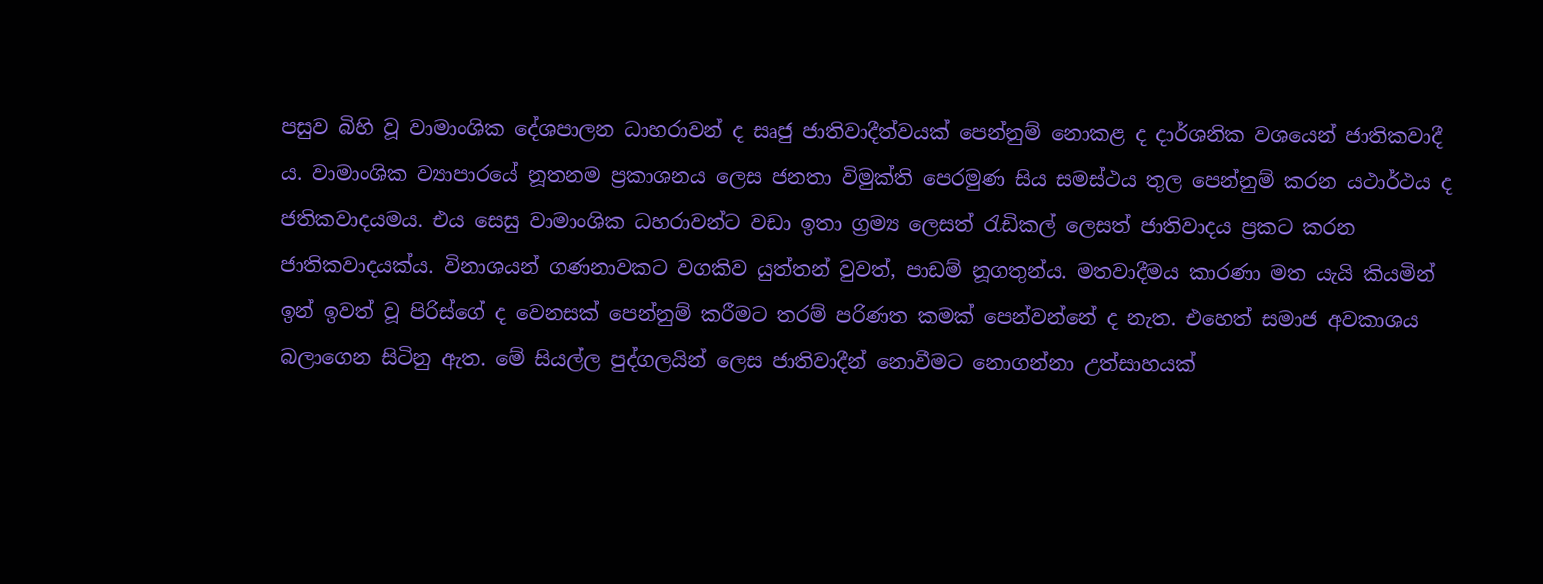පසුව බිහි වූ වාමාංශික දේශපාලන ධාහරාවන් ද සෘජු ජාතිවාදීත්වයක් පෙන්නුම් නොකළ ද දාර්ශනික වශයෙන් ජාතිකවාදී ය. වාමාංශික ව්‍යාපාරයේ නූතනම ප්‍රකාශනය ලෙස ජනතා විමුක්ති පෙරමුණ සිය සමස්ථය තුල පෙන්නුම් කරන යථාර්ථය ද ජතිකවාදයමය. එය සෙසු වාමාංශික ධහරාවන්ට වඩා ඉතා ග්‍රම්‍ය ලෙසත් රැඩිකල් ලෙසත් ජාතිවාදය ප්‍රකට කරන ජාතිකවාදයක්ය. විනාශයන් ගණනාවකට වගකිව යුත්තන් වුවත්, පාඩම් නූගතුන්ය. මතවාදීමය කාරණා මත යැයි කියමින් ඉන් ඉවත් වූ පිරිස්ගේ ද වෙනසක් පෙන්නුම් කරීමට තරම් පරිණත කමක් පෙන්වන්නේ ද නැත. එහෙත් සමාජ අවකාශය බලාගෙන සිටිනු ඇත. මේ සියල්ල පුද්ගලයින් ලෙස ජාතිවාදීන් නොවීමට නොගන්නා උත්සාහයක්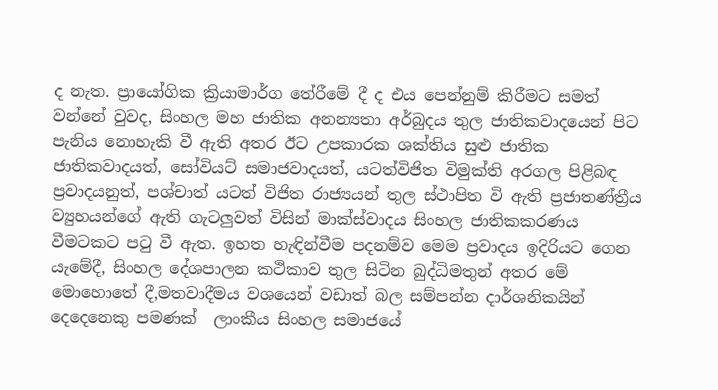ද නැත. ප්‍රායෝගික ක්‍රියාමාර්ග තේරීමේ දී ද එය පෙන්නුම් කිරීමට සමත් වන්නේ වුවද, සිංහල මහ ජාතික අනන්‍යතා අර්බුදය තුල ජාතිකවාදයෙන් පිට පැනිය නොහැකි වී ඇති අතර ඊට උපකාරක ශක්තිය සුළු ජාතික ජාතිකවාදයත්, සෝවියට් සමාජවාදයත්, යටත්විජිත විමුක්ති අරගල පිළිබඳ ප්‍රවාදයනුත්, පශ්චාත් යටත් විජිත රාජ්‍යයන් තුල ස්ථාපිත වි ඇති ප්‍රජාතණ්ත්‍රීය ව්‍යුහයන්ගේ ඇති ගැටලුවත් විසින් මාක්ස්වාදය සිංහල ජාතිකකරණය වීමටකට පටු වී ඇත. ඉහත හැඳින්වීම පදනම්ව මෙම ප්‍රවාදය ඉදිරියට ගෙන යැමේදී, සිංහල දේශපාලන කථිකාව තුල සිටින බුද්ධිමතුන් අතර මේ මොහොතේ දී,මතවාදීමය වශයෙන් වඩාත් බල සම්පන්න දාර්ශනිකයින් දෙදෙනෙකු පමණක්  ලාංකීය සිංහල සමාජයේ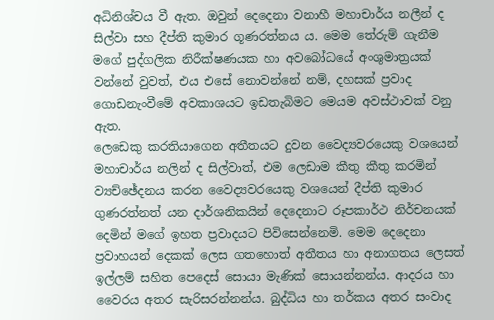අධිනිශ්චය වී ඇත. ඔවුන් දෙදෙනා වනාහී මහාචාර්ය නලීන් ද සිල්වා සහ දීප්ති කුමාර ගූණරත්නය ය. මෙම තේරුම් ගැනීම මගේ පුද්ගලික නිරීක්ෂණයක හා අවබෝධයේ අංශුමාත්‍රයක් වන්නේ වුවත්, එය එසේ නොවන්නේ නම්, දහසක් ප්‍රවාද ගොඩනැංවීමේ අවකාශයට ඉඩතැබිමට මෙයම අවස්ථාවක් වනු ඇත.
ලෙඩෙකු කරතියාගෙන අතීතයට දුවන වෛද්‍යවරයෙකු වශයෙන් මහාචාර්ය නලින් ද සිල්වාත්, එම ලෙඩාම කීතු කීතු කරමින් ව්‍යච්ඡේදනය කරන වෛද්‍යවරයෙකු වශයෙන් දීප්ති කුමාර ගුණරත්නත් යන දාර්ශනිකයින් දෙදෙනාට රූපකාර්ථ නිර්චනයක් දෙමින් මගේ ඉහත ප්‍රවාදයට පිවිසෙන්නෙමි. මෙම දෙදෙනා ප්‍රවාහයන් දෙකක් ලෙස ගතහොත් අතීතය හා අනාගතය ලෙසත් ඉල්ලම් සහිත පෙදෙස් සොයා මැණික් සොයන්නන්ය. ආදරය හා වෛරය අතර සැරිසරන්නන්ය. බුද්ධිය හා තර්කය අතර සංවාද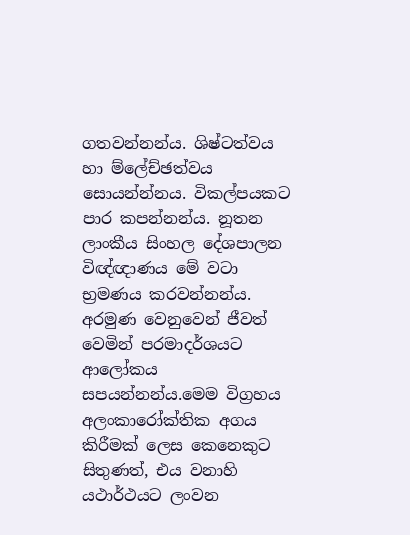ගතවන්නන්ය. ශිෂ්ටත්වය හා ම්ලේච්ඡත්වය සොයන්න්නය. විකල්පයකට පාර කපන්නන්ය. නූතන ලාංකීය සිංහල දේශපාලන විඥ්ඥාණය මේ වටා භ්‍රමණය කරවන්නන්ය. අරමුණ වෙනුවෙන් ජීවත් වෙමින් පරමාදර්ශයට ආලෝකය සපයන්නන්ය.මෙම විග්‍රහය අලංකාරෝක්තික අගය කිරීමක් ලෙස කෙනෙකුට සිතුණත්, එය වනාහි යථාර්ථයට ලංවන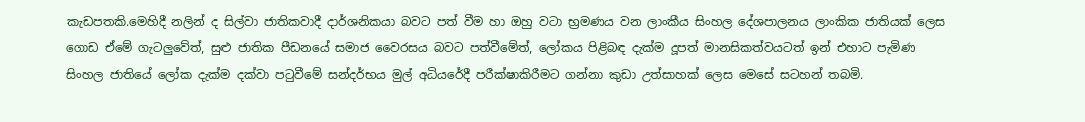කැඩපතකි.මෙහිදී නලින් ද සිල්වා ජාතිකවාදී දාර්ශනිකයා බවට පත් වීම හා ඔහු වටා භ්‍රමණය වන ලාංකීය සිංහල දේශපාලනය ලාංකික ජාතියක් ලෙස ගොඩ ඒමේ ගැටලුවේත්, සුළු ජාතික පීඩනයේ සමාජ වෛරසය බවට පත්වීමේත්, ලෝකය පිළිබඳ දැක්ම දූපත් මානසිකත්වයටත් ඉන් එහාට පැමිණ සිංහල ජාතියේ ලෝක දැක්ම දක්වා පටුවීමේ සන්දර්භය මුල් අධියරේදී පරීක්ෂාකිරීමට ගන්නා කුඩා උත්සාහක් ලෙස මෙසේ සටහන් තබමි.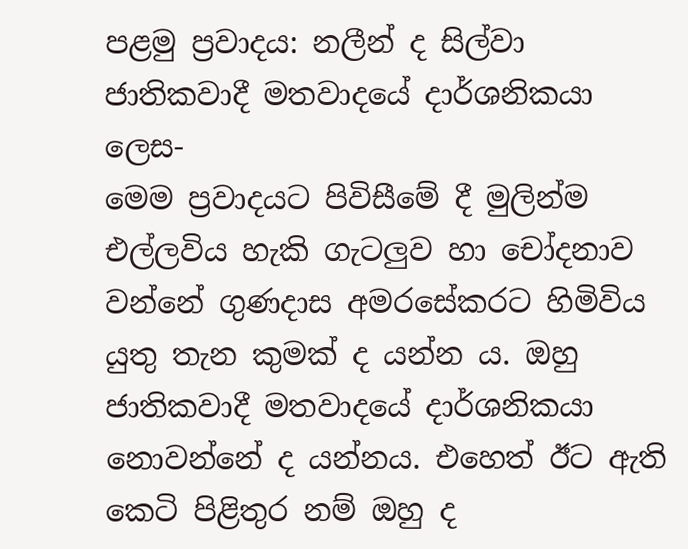පළමු ප්‍රවාදය: නලීන් ද සිල්වා ජාතිකවාදී මතවාදයේ දාර්ශනිකයා ලෙස-
මෙම ප්‍රවාදයට පිවිසීමේ දී මුලින්ම එල්ලවිය හැකි ගැටලුව හා චෝදනාව වන්නේ ගුණදාස අමරසේකරට හිමිවිය යුතු තැන කුමක් ද යන්න ය. ඔහු ජාතිකවාදී මතවාදයේ දාර්ශනිකයා නොවන්නේ ද යන්නය. එහෙත් ඊට ඇති කෙටි පිළිතුර නම් ඔහු ද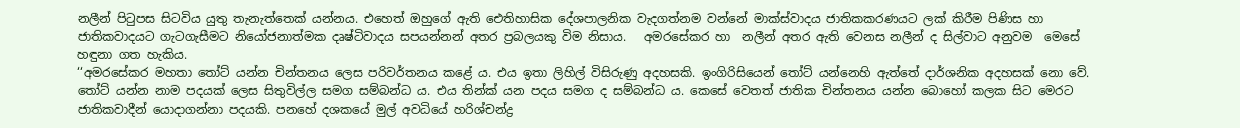නලීන් පිටුපස සිටවිය යුතු තැනැත්තෙක් යන්නය. එහෙත් ඔහුගේ ඇති ඓතිහාසික දේශපාලනික වැදගත්නම වන්නේ මාක්ස්වාදය ජාතිකකරණයට ලක් කිරීම පිණිස හා ජාතිකවාදයට ගැටගැසීමට නියෝජනාත්මක දෘෂ්ටිවාදය සපයන්නන් අතර ප්‍රබලයකු විම නිසාය.   අමරසේකර හා  නලීන් අතර ඇති වෙනස නලීන් ද සිල්වාට අනුවම  මෙසේ හඳුනා ගත හැකිය.
‘‘අමරසේකර මහතා තෝට් යන්න චින්තනය ලෙස පරිවර්තනය කළේ ය. එය ඉතා ලිහිල් විසිරුණු අදහසකි. ඉංගිරිසියෙන් තෝට් යන්නෙහි ඇත්තේ දාර්ශනික අදහසක් නො වේ. තෝට් යන්න නාම පදයක් ලෙස සිතුවිල්ල සමග සම්බන්ධ ය. එය තින්ක් යන පදය සමග ද සම්බන්ධ ය. කෙසේ වෙතත් ජාතික චින්තනය යන්න බොහෝ කලක සිට මෙරට ජාතිකවාදීන් යොදාගන්නා පදයකි. පනහේ දශකයේ මුල් අවධියේ හරිශ්චන්ද්‍ර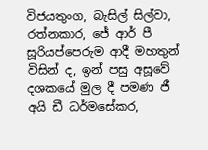විජයතුංග, බැසිල් සිල්වා, රත්නකාර, ජේ ආර් පී සූරියප්පෙරුම ආදී මහතුන් විසින් ද, ඉන් පසු අසූවේ දශකයේ මුල දී පමණ ජී අයි ඩී ධර්මසේකර,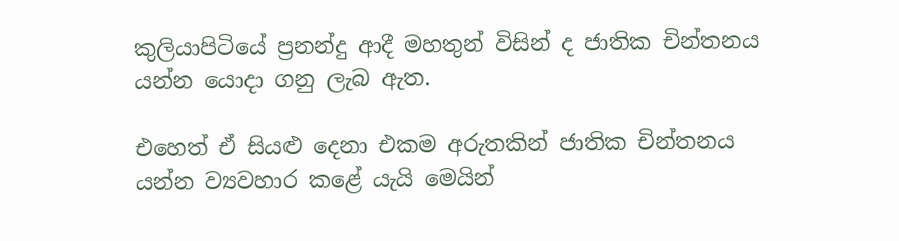කුලියාපිටියේ ප්‍රනන්දු ආදී මහතුන් විසින් ද ජාතික චින්තනය යන්න යොදා ගනු ලැබ ඇත.

එහෙත් ඒ සියළු දෙනා එකම අරුතකින් ජාතික චින්තනය යන්න ව්‍යවහාර කළේ යැයි මෙයින්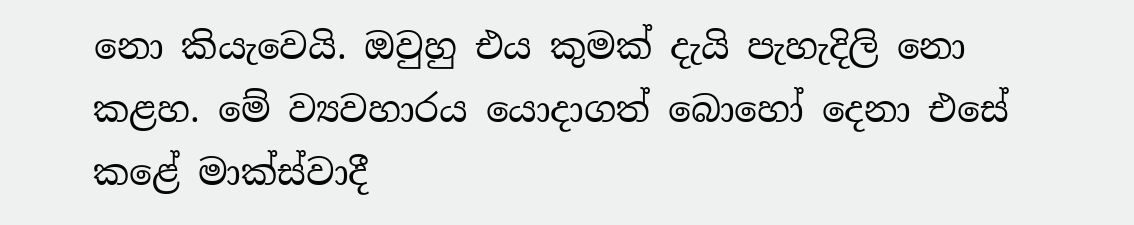නො කියැවෙයි. ඔවුහු එය කුමක් දැයි පැහැදිලි නො කළහ. මේ ව්‍යවහාරය යොදාගත් බොහෝ දෙනා එසේ කළේ මාක්ස්වාදී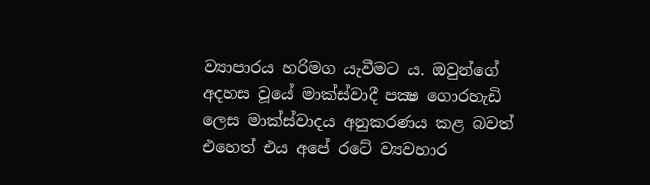ව්‍යාපාරය හරිමග යැවීමට ය. ඔවුන්ගේ අදහස වූයේ මාක්ස්වාදී පක්‍ෂ ගොරහැඩි ලෙස මාක්ස්වාදය අනුකරණය කළ බවත් එහෙත් එය අපේ රටේ ව්‍යවහාර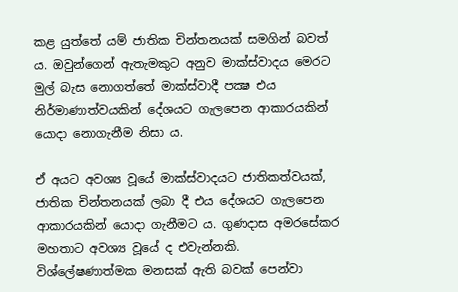කළ යුත්තේ යම් ජාතික චින්තනයක් සමගින් බවත් ය. ඔවුන්ගෙන් ඇතැමකුට අනුව මාක්ස්වාදය මෙරට මුල් බැස නොගත්තේ මාක්ස්වාදී පක්‍ෂ එය නිර්මාණාත්වයකින් දේශයට ගැලපෙන ආකාරයකින් යොදා නොගැනීම නිසා ය.

ඒ අයට අවශ්‍ය වූයේ මාක්ස්වාදයට ජාතිකත්වයක්, ජාතික චින්තනයක් ලබා දී එය දේශයට ගැලපෙන ආකාරයකින් යොදා ගැනීමට ය. ගුණදාස අමරසේකර මහතාට අවශ්‍ය වූයේ ද එවැන්නකි. විශ්ලේෂණාත්මක මනසක් ඇති බවක් පෙන්වා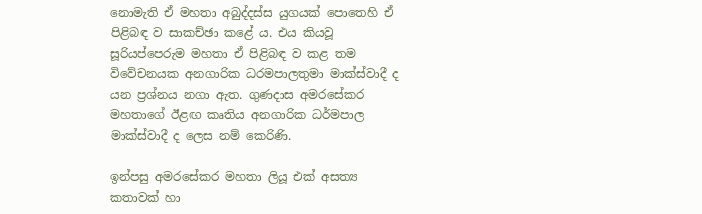නොමැති ඒ මහතා අබුද්දස්ස යුගයක් පොතෙහි ඒ පිළිබඳ ව සාකච්ඡා කළේ ය. එය කියවූ සූරියප්පෙරුම මහතා ඒ පිළිබඳ ව කළ තම විවේචනයක අනගාරික ධරමපාලතුමා මාක්ස්වාදී ද යන ප්‍රශ්නය නගා ඇත. ගුණදාස අමරසේකර මහතාගේ ඊළඟ කෘතිය අනගාරික ධර්මපාල මාක්ස්වාදී ද ලෙස නම් කෙරිණි.

ඉන්පසු අමරසේකර මහතා ලියූ එක් අසත්‍ය කතාවක් හා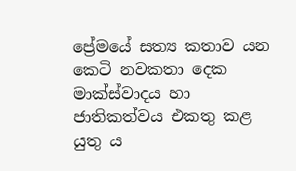ප්‍රේමයේ සත්‍ය කතාව යන කෙටි නවකතා දෙක මාක්ස්වාදය හා ජාතිකත්වය එකතු කළ යුතු ය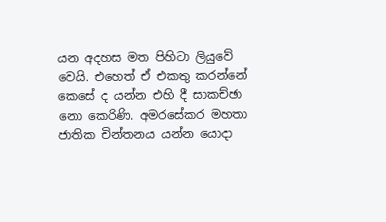යන අදහස මත පිහිටා ලියුවේ වෙයි. එහෙත් ඒ එකතු කරන්නේ කෙසේ ද යන්න එහි දී සාකච්ඡා නො කෙරිණි. අමරසේකර මහතා ජාතික චින්තනය යන්න යොදා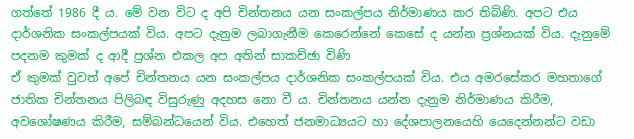ගත්තේ 1986 දී ය. මේ වන විට ද අපි චින්තනය යන සංකල්පය නිර්මාණය කර තිබිණි. අපට එය දාර්ශනික සංකල්පයක් විය. අපට දැනුම ලබාගැනීම කෙරෙන්නේ කෙසේ ද යන්න ප්‍රශ්නයක් විය. දැනුමේ පදනම කුමක් ද ආදී ප්‍රශ්න එකල අප අතින් සාකච්ඡා විණි
ඒ කුමක් වුවත් අපේ චින්තනය යන සංකල්පය දාර්ශනික සංකල්පයක් විය. එය අමරසේකර මහතාගේ ජාතික චින්තනය පිලිබඳ විසුරුණු අදහස නො වී ය. චින්තනය යන්න දැනුම නිර්මාණය කිරීම, අවශෝෂණය කිරීම, සම්බන්ධයෙන් විය. එහෙත් ජනමාධ්‍යයට හා දේශපාලනයෙහි යෙදෙන්නන්ට වඩා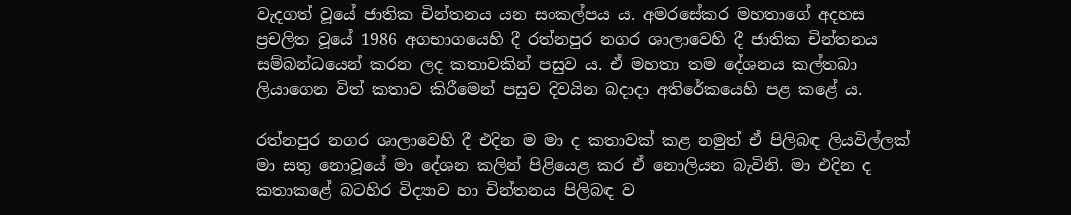වැදගත් වූයේ ජාතික චින්තනය යන සංකල්පය ය. අමරසේකර මහතාගේ අදහස ප්‍රචලිත වූයේ 1986 අගභාගයෙහි දී රත්නපුර නගර ශාලාවෙහි දී ජාතික චින්තනය සම්බන්ධයෙන් කරන ලද කතාවකින් පසුව ය. ඒ මහතා තම දේශනය කල්තබා ලියාගෙන විත් කතාව කිරීමෙන් පසුව දිවයින බදාදා අතිරේකයෙහි පළ කළේ ය.

රත්නපුර නගර ශාලාවෙහි දී එදින ම මා ද කතාවක් කළ නමුත් ඒ පිලිබඳ ලියවිල්ලක් මා සතු නොවූයේ මා දේශන කලින් පිළියෙළ කර ඒ නොලියන බැවිනි. මා එදින ද කතාකළේ බටහිර විද්‍යාව හා චින්තනය පිලිබඳ ව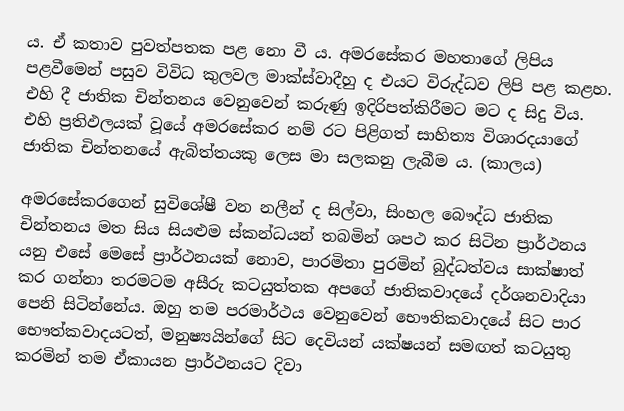ය. ඒ කතාව පුවත්පතක පළ නො වී ය. අමරසේකර මහතාගේ ලිපිය පළවීමෙන් පසුව විවිධ කුලවල මාක්ස්වාදීහු ද එයට විරුද්ධව ලිපි පළ කළහ. එහි දී ජාතික චින්තනය වෙනුවෙන් කරුණු ඉදිරිපත්කිරීමට මට ද සිදු විය. එහි ප්‍රතිඵලයක් වූයේ අමරසේකර නම් රට පිළිගත් සාහිත්‍ය විශාරදයාගේ ජාතික චින්තනයේ ඇබිත්තයකු ලෙස මා සලකනු ලැබීම ය. (කාලය)

අමරසේකරගෙන් සුවිශේෂී වන නලීන් ද සිල්වා, සිංහල බෞද්ධ ජාතික චින්තනය මත සිය සියළුම ස්කන්ධයන් තබමින් ශපථ කර සිටින ප්‍රාර්ථනය යනු එසේ මෙසේ ප්‍රාර්ථනයක් නොව, පාරමිතා පුරමින් බුද්ධත්වය සාක්ෂාත් කර ගන්නා තරමටම අසීරු කටයුත්තක අපගේ ජාතිකවාදයේ දර්ශනවාදියා පෙනි සිටින්නේය. ඔහු තම පරමාර්ථය වෙනුවෙන් භෞතිකවාදයේ සිට පාර භෞත්කවාදයටත්, මනුෂ්‍යයින්ගේ සිට දෙවියන් යක්ෂයන් සමඟත් කටයුතු කරමින් තම ඒකායන ප්‍රාර්ථනයට දිවා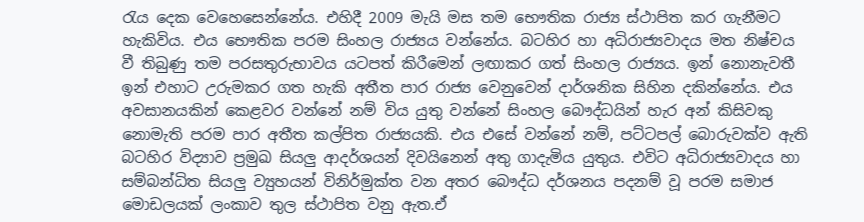රැය දෙක වෙහෙසෙන්නේය. එහිදී 2009 මැයි මස තම භෞතික රාජ්‍ය ස්ථාපිත කර ගැනීමට හැකිවිය. එය භෞතික පරම සිංහල රාජ්‍යය වන්නේය. බටහිර හා අධිරාජ්‍යවාදය මත නිෂ්චය වී තිබුණු තම පරසතුරුභාවය යටපත් කිරීමෙන් ලඟාකර ගත් සිංහල රාජ්‍යය. ඉන් නොනැවතී ඉන් එහාට උරුමකර ගත හැකි අතීත පාර රාජ්‍ය වෙනුවෙන් දාර්ශනික සිහින දකින්නේය. එය අවසානයකින් කෙළවර වන්නේ නම් විය යුතු වන්නේ සිංහල බෞද්ධයින් හැර අන් කිසිවකු නොමැති පරම පාර අතීත කල්පිත රාජ්‍යයකි. එය එසේ වන්නේ නම්, පට්ටපල් බොරුවක්ව ඇති බටහිර විද්‍යාව ප්‍රමුඛ සියලු ආදර්ශයන් දිවයිනෙන් අතු ගාදැමිය යුතුය. එවිට අධිරාජ්‍යවාදය හා සම්බන්ධිත සියලු ව්‍යුහයන් විනිර්මුක්ත වන අතර බෞද්ධ දර්ශනය පදනම් වූ පරම සමාජ මොඩලයක් ලංකාව තුල ස්ථාපිත වනු ඇත.ඒ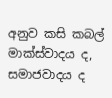අනුව කසි කබල් මාක්ස්වාදය ද, සමාජවාදය ද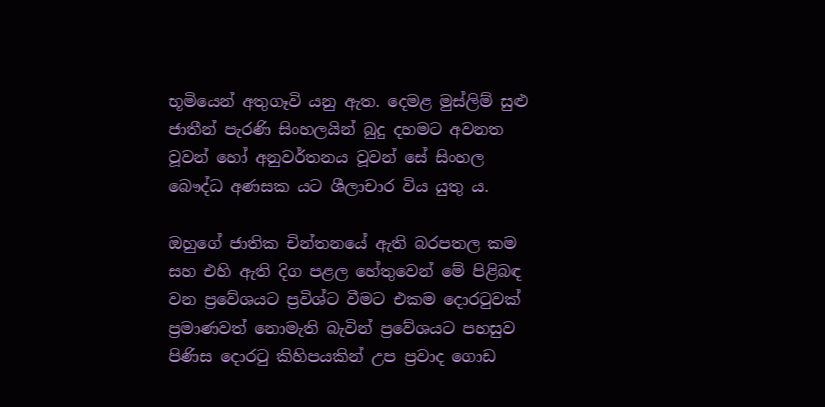භූමියෙන් අතුගෑවි යනු ඇත. දෙමළ මුස්ලිම් සුළු ජාතීන් පැරණි සිංහලයින් බුදු දහමට අවනත වූවන් හෝ අනුවර්තනය වූවන් සේ සිංහල බෞද්ධ අණසක යට ශීලාචාර විය යුතු ය.

ඔහුගේ ජාතික චින්තනයේ ඇති බරපතල කම සහ එහි ඇති දිග පළල හේතුවෙන් මේ පිළිබඳ වන ප්‍රවේශයට ප්‍රවිශ්ට වීමට එකම දොරටුවක් ප්‍රමාණවත් නොමැති බැවින් ප්‍රවේශයට පහසුව පිණිස දොරටු කිහිපයකින් උප ප්‍රවාද ගොඩ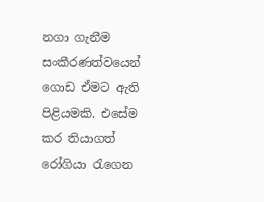නගා ගැනීම සංකීරණත්වයෙන් ගොඩ ඒමට ඇති පිළියමකි. එසේම කර තියාගත් රෝගියා රැගෙන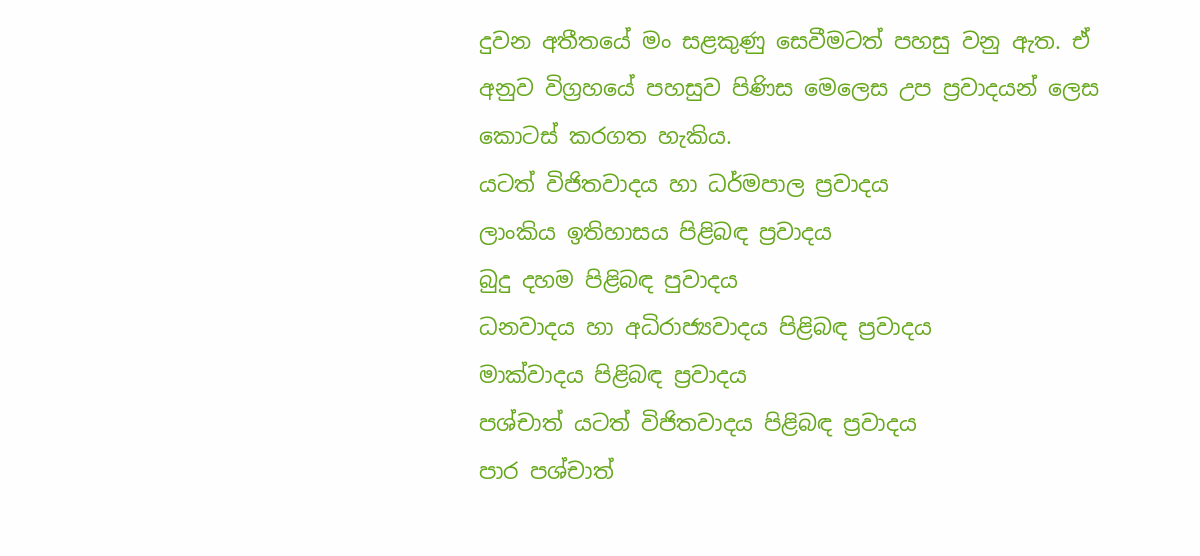දුවන අතීතයේ මං සළකුණු සෙවීමටත් පහසු වනු ඇත. ඒ අනුව විග්‍රහයේ පහසුව පිණිස මෙලෙස උප ප්‍රවාදයන් ලෙස කොටස් කරගත හැකිය.
යටත් විජිතවාදය හා ධර්මපාල ප්‍රවාදය
ලාංකිය ඉතිහාසය පිළිබඳ ප්‍රවාදය
බුදු දහම පිළිබඳ පුවාදය
ධනවාදය හා අධිරාජ්‍යවාදය පිළිබඳ ප්‍රවාදය
මාක්වාදය පිළිබඳ ප්‍රවාදය
පශ්චාත් යටත් විජිතවාදය පිළිබඳ ප්‍රවාදය
පාර පශ්චාත්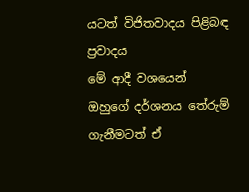යටත් විජිතවාදය පිළිබඳ ප්‍රවාදය
මේ ආදී වශයෙන් ඔහුගේ දර්ශනය තේරුම් ගැනීමටත් ඒ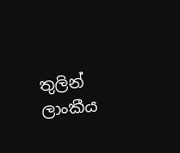තුලින් ලාංකීය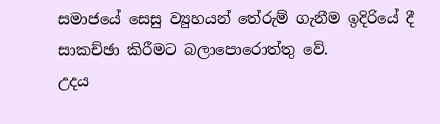සමාජයේ සෙසු ව්‍යුහයන් තේරුම් ගැනීම ඉදිරියේ දී සාකච්ඡා කිරීමට බලාපොරොත්තු වේ.
උදය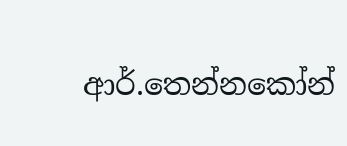ආර්.තෙන්නකෝන්